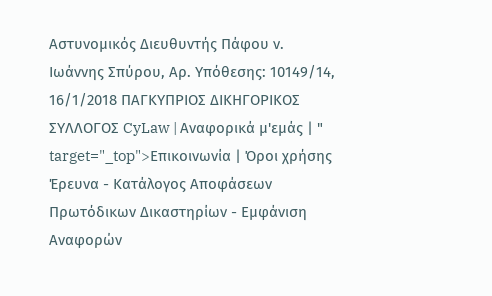Αστυνομικός Διευθυντής Πάφου ν. Ιωάννης Σπύρου, Αρ. Υπόθεσης: 10149/14, 16/1/2018 ΠΑΓΚΥΠΡΙΟΣ ΔΙΚΗΓΟΡΙΚΟΣ ΣΥΛΛΟΓΟΣ CyLaw | Αναφορικά μ'εμάς | " target="_top">Επικοινωνία | Όροι χρήσης Έρευνα - Κατάλογος Αποφάσεων Πρωτόδικων Δικαστηρίων - Εμφάνιση Αναφορών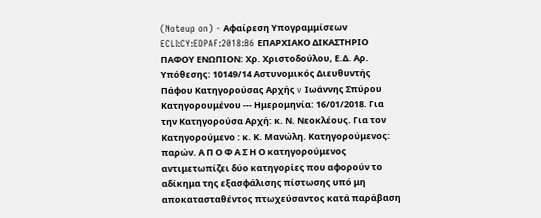(Noteup on) - Αφαίρεση Υπογραμμίσεων ECLI:CY:EDPAF:2018:B6 ΕΠΑΡΧΙΑΚΟ ΔΙΚΑΣΤΗΡΙΟ ΠΑΦΟΥ ΕΝΩΠΙΟΝ: Χρ. Χριστοδούλου, Ε.Δ. Αρ. Υπόθεσης: 10149/14 Αστυνομικός Διευθυντής Πάφου Kατηγορούσας Αρχής v Ιωάννης Σπύρου Κατηγορουμένου --- Ημερομηνία: 16/01/2018. Για την Κατηγορούσα Αρχή: κ. Ν. Νεοκλέους. Για τον Κατηγορούμενο : κ. Κ. Μανώλη. Κατηγορούμενος: παρών. Α Π Ο Φ Α Σ Η Ο κατηγορούμενος αντιμετωπίζει δύο κατηγορίες που αφορούν το αδίκημα της εξασφάλισης πίστωσης υπό μη αποκατασταθέντος πτωχεύσαντος κατά παράβαση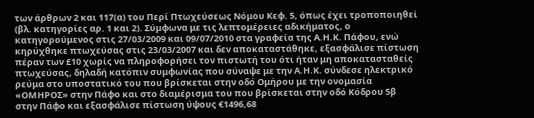των άρθρων 2 και 117(α) του Περί Πτωχεύσεως Νόμου Κεφ. 5, όπως έχει τροποποιηθεί (βλ. κατηγορίες αρ. 1 και 2). Σύμφωνα με τις λεπτομέρειες αδικήματος, ο κατηγορούμενος στις 27/03/2009 και 09/07/2010 στα γραφεία της Α.Η.Κ. Πάφου, ενώ κηρύχθηκε πτωχεύσας στις 23/03/2007 και δεν αποκαταστάθηκε, εξασφάλισε πίστωση πέραν των £10 χωρίς να πληροφορήσει τον πιστωτή του ότι ήταν μη αποκατασταθείς πτωχεύσας, δηλαδή κατόπιν συμφωνίας που σύναψε με την Α.Η.Κ. σύνδεσε ηλεκτρικό ρεύμα στο υποστατικό του που βρίσκεται στην οδό Ομήρου με την ονομασία «ΟΜΗΡΟΣ» στην Πάφο και στο διαμέρισμα του που βρίσκεται στην οδό Κόδρου 5β στην Πάφο και εξασφάλισε πίστωση ύψους €1496,68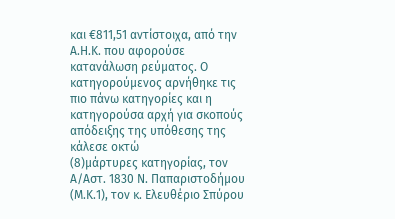και €811,51 αντίστοιχα, από την Α.Η.Κ. που αφορούσε κατανάλωση ρεύματος. Ο κατηγορούμενος αρνήθηκε τις πιο πάνω κατηγορίες και η κατηγορούσα αρχή για σκοπούς απόδειξης της υπόθεσης της κάλεσε οκτώ
(8)μάρτυρες κατηγορίας, τον Α/Αστ. 1830 Ν. Παπαριστοδήμου (Μ.Κ.1), τον κ. Ελευθέριο Σπύρου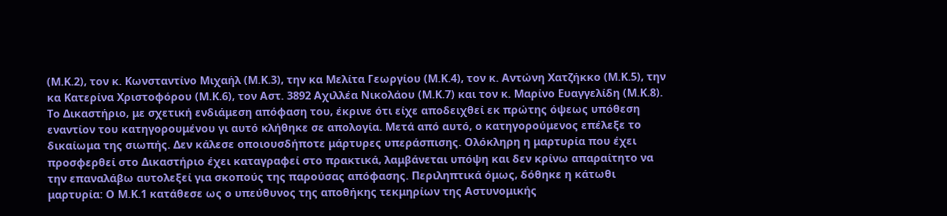(Μ.Κ.2), τον κ. Κωνσταντίνο Μιχαήλ (Μ.Κ.3), την κα Μελίτα Γεωργίου (Μ.Κ.4), τον κ. Αντώνη Χατζήκκο (Μ.Κ.5), την κα Κατερίνα Χριστοφόρου (Μ.Κ.6), τον Αστ. 3892 Αχιλλέα Νικολάου (Μ.Κ.7) και τον κ. Μαρίνο Ευαγγελίδη (Μ.Κ.8). Το Δικαστήριο, με σχετική ενδιάμεση απόφαση του, έκρινε ότι είχε αποδειχθεί εκ πρώτης όψεως υπόθεση εναντίον του κατηγορουμένου γι αυτό κλήθηκε σε απολογία. Μετά από αυτό, ο κατηγορούμενος επέλεξε το δικαίωμα της σιωπής. Δεν κάλεσε οποιουσδήποτε μάρτυρες υπεράσπισης. Ολόκληρη η μαρτυρία που έχει προσφερθεί στο Δικαστήριο έχει καταγραφεί στο πρακτικά, λαμβάνεται υπόψη και δεν κρίνω απαραίτητο να την επαναλάβω αυτολεξεί για σκοπούς της παρούσας απόφασης. Περιληπτικά όμως, δόθηκε η κάτωθι μαρτυρία: Ο Μ.Κ.1 κατάθεσε ως ο υπεύθυνος της αποθήκης τεκμηρίων της Αστυνομικής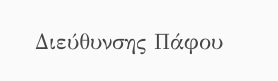Διεύθυνσης Πάφου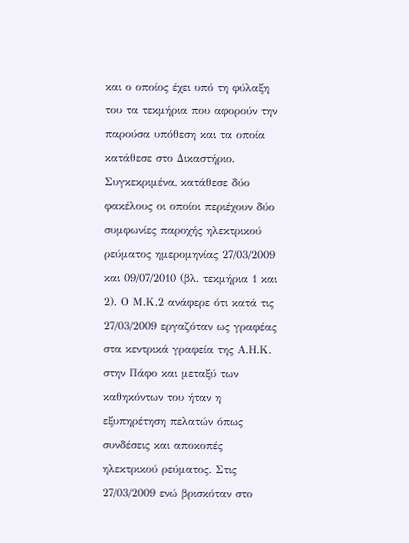και ο οποίος έχει υπό τη φύλαξη του τα τεκμήρια που αφορούν την παρούσα υπόθεση και τα οποία κατάθεσε στο Δικαστήριο. Συγκεκριμένα, κατάθεσε δύο φακέλους οι οποίοι περιέχουν δύο συμφωνίες παροχής ηλεκτρικού ρεύματος ημερομηνίας 27/03/2009 και 09/07/2010 (βλ. τεκμήρια 1 και 2). Ο Μ.Κ.2 ανάφερε ότι κατά τις 27/03/2009 εργαζόταν ως γραφέας στα κεντρικά γραφεία της Α.Η.Κ. στην Πάφο και μεταξύ των καθηκόντων του ήταν η εξυπηρέτηση πελατών όπως συνδέσεις και αποκοπές ηλεκτρικού ρεύματος. Στις 27/03/2009 ενώ βρισκόταν στο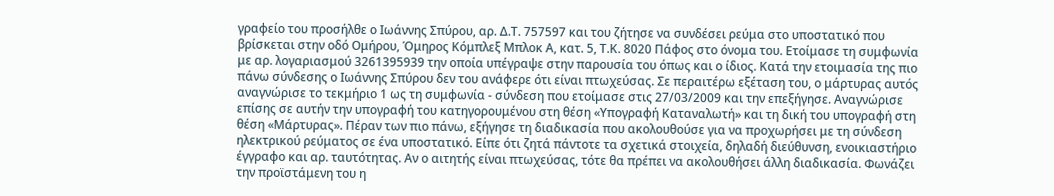γραφείο του προσήλθε ο Ιωάννης Σπύρου, αρ. Δ.Τ. 757597 και του ζήτησε να συνδέσει ρεύμα στο υποστατικό που βρίσκεται στην οδό Ομήρου, Όμηρος Κόμπλεξ Μπλοκ Α, κατ. 5, Τ.Κ. 8020 Πάφος στο όνομα του. Ετοίμασε τη συμφωνία με αρ. λογαριασμού 3261395939 την οποία υπέγραψε στην παρουσία του όπως και ο ίδιος. Κατά την ετοιμασία της πιο πάνω σύνδεσης ο Ιωάννης Σπύρου δεν του ανάφερε ότι είναι πτωχεύσας. Σε περαιτέρω εξέταση του, ο μάρτυρας αυτός αναγνώρισε το τεκμήριο 1 ως τη συμφωνία - σύνδεση που ετοίμασε στις 27/03/2009 και την επεξήγησε. Αναγνώρισε επίσης σε αυτήν την υπογραφή του κατηγορουμένου στη θέση «Υπογραφή Καταναλωτή» και τη δική του υπογραφή στη θέση «Μάρτυρας». Πέραν των πιο πάνω, εξήγησε τη διαδικασία που ακολουθούσε για να προχωρήσει με τη σύνδεση ηλεκτρικού ρεύματος σε ένα υποστατικό. Είπε ότι ζητά πάντοτε τα σχετικά στοιχεία, δηλαδή διεύθυνση, ενοικιαστήριο έγγραφο και αρ. ταυτότητας. Αν ο αιτητής είναι πτωχεύσας, τότε θα πρέπει να ακολουθήσει άλλη διαδικασία. Φωνάζει την προϊστάμενη του η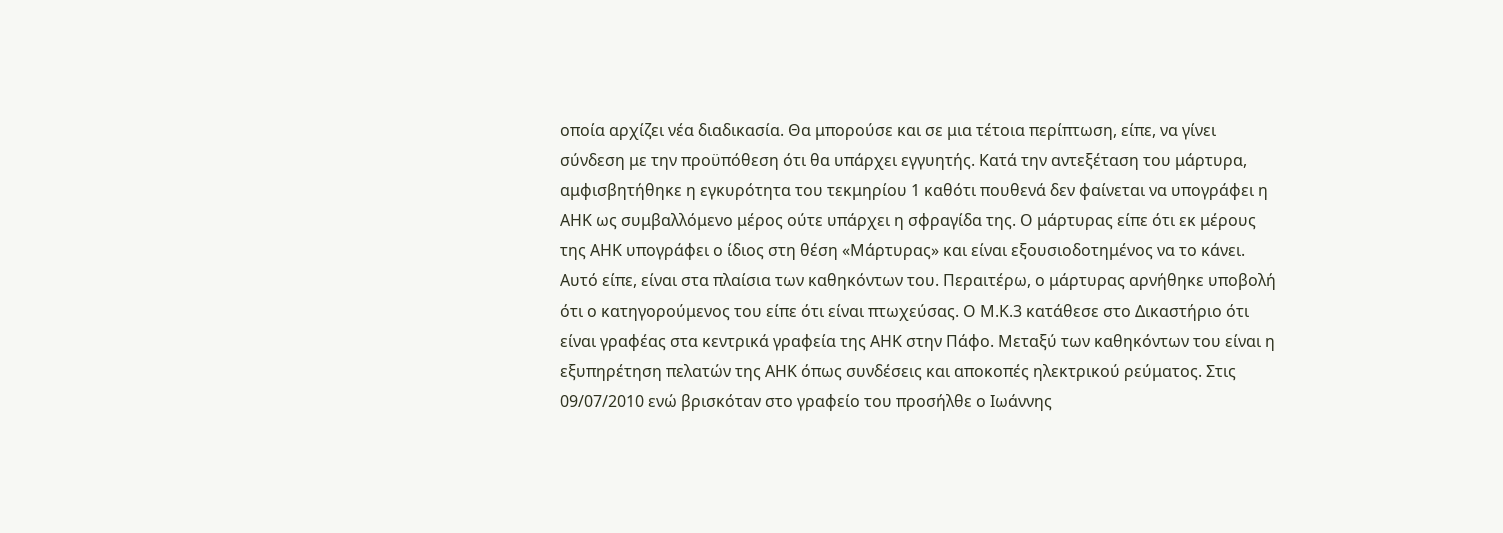οποία αρχίζει νέα διαδικασία. Θα μπορούσε και σε μια τέτοια περίπτωση, είπε, να γίνει σύνδεση με την προϋπόθεση ότι θα υπάρχει εγγυητής. Κατά την αντεξέταση του μάρτυρα, αμφισβητήθηκε η εγκυρότητα του τεκμηρίου 1 καθότι πουθενά δεν φαίνεται να υπογράφει η ΑΗΚ ως συμβαλλόμενο μέρος ούτε υπάρχει η σφραγίδα της. Ο μάρτυρας είπε ότι εκ μέρους της ΑΗΚ υπογράφει ο ίδιος στη θέση «Μάρτυρας» και είναι εξουσιοδοτημένος να το κάνει. Αυτό είπε, είναι στα πλαίσια των καθηκόντων του. Περαιτέρω, ο μάρτυρας αρνήθηκε υποβολή ότι ο κατηγορούμενος του είπε ότι είναι πτωχεύσας. Ο Μ.Κ.3 κατάθεσε στο Δικαστήριο ότι είναι γραφέας στα κεντρικά γραφεία της ΑΗΚ στην Πάφο. Μεταξύ των καθηκόντων του είναι η εξυπηρέτηση πελατών της ΑΗΚ όπως συνδέσεις και αποκοπές ηλεκτρικού ρεύματος. Στις 09/07/2010 ενώ βρισκόταν στο γραφείο του προσήλθε ο Ιωάννης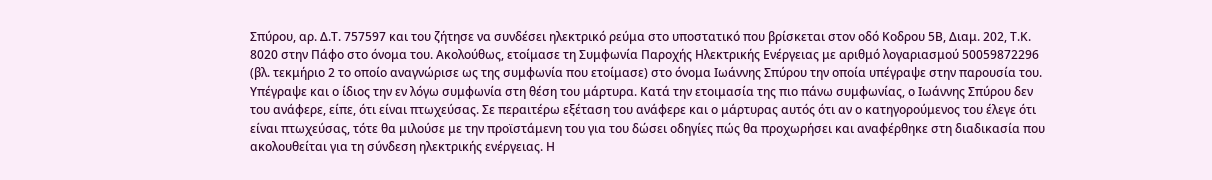Σπύρου, αρ. Δ.Τ. 757597 και του ζήτησε να συνδέσει ηλεκτρικό ρεύμα στο υποστατικό που βρίσκεται στον οδό Κοδρου 5Β, Διαμ. 202, Τ.Κ. 8020 στην Πάφο στο όνομα του. Ακολούθως, ετοίμασε τη Συμφωνία Παροχής Ηλεκτρικής Ενέργειας με αριθμό λογαριασμού 50059872296 (βλ. τεκμήριο 2 το οποίο αναγνώρισε ως της συμφωνία που ετοίμασε) στο όνομα Ιωάννης Σπύρου την οποία υπέγραψε στην παρουσία του. Υπέγραψε και ο ίδιος την εν λόγω συμφωνία στη θέση του μάρτυρα. Κατά την ετοιμασία της πιο πάνω συμφωνίας, ο Ιωάννης Σπύρου δεν του ανάφερε, είπε, ότι είναι πτωχεύσας. Σε περαιτέρω εξέταση του ανάφερε και ο μάρτυρας αυτός ότι αν ο κατηγορούμενος του έλεγε ότι είναι πτωχεύσας, τότε θα μιλούσε με την προϊστάμενη του για του δώσει οδηγίες πώς θα προχωρήσει και αναφέρθηκε στη διαδικασία που ακολουθείται για τη σύνδεση ηλεκτρικής ενέργειας. Η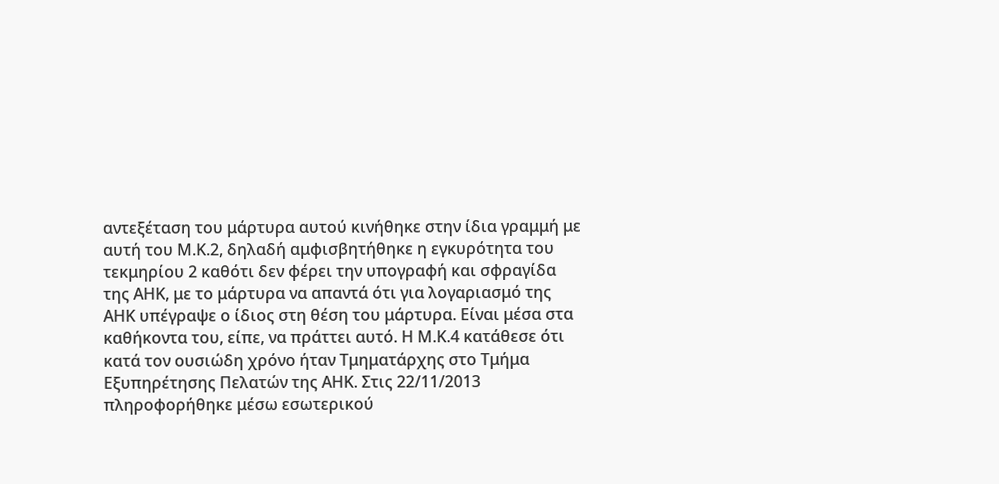αντεξέταση του μάρτυρα αυτού κινήθηκε στην ίδια γραμμή με αυτή του Μ.Κ.2, δηλαδή αμφισβητήθηκε η εγκυρότητα του τεκμηρίου 2 καθότι δεν φέρει την υπογραφή και σφραγίδα της ΑΗΚ, με το μάρτυρα να απαντά ότι για λογαριασμό της ΑΗΚ υπέγραψε ο ίδιος στη θέση του μάρτυρα. Είναι μέσα στα καθήκοντα του, είπε, να πράττει αυτό. Η Μ.Κ.4 κατάθεσε ότι κατά τον ουσιώδη χρόνο ήταν Τμηματάρχης στο Τμήμα Εξυπηρέτησης Πελατών της ΑΗΚ. Στις 22/11/2013 πληροφορήθηκε μέσω εσωτερικού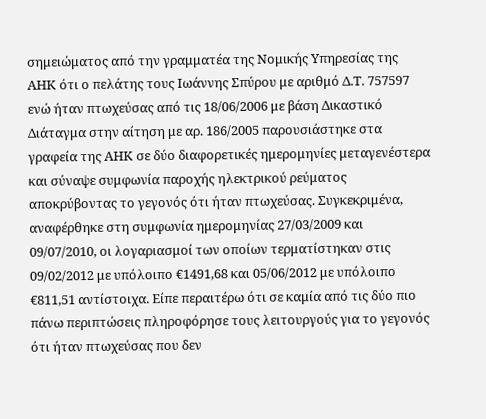σημειώματος από την γραμματέα της Νομικής Υπηρεσίας της ΑΗΚ ότι ο πελάτης τους Ιωάννης Σπύρου με αριθμό Δ.Τ. 757597 ενώ ήταν πτωχεύσας από τις 18/06/2006 με βάση Δικαστικό Διάταγμα στην αίτηση με αρ. 186/2005 παρουσιάστηκε στα γραφεία της ΑΗΚ σε δύο διαφορετικές ημερομηνίες μεταγενέστερα και σύναψε συμφωνία παροχής ηλεκτρικού ρεύματος αποκρύβοντας το γεγονός ότι ήταν πτωχεύσας. Συγκεκριμένα, αναφέρθηκε στη συμφωνία ημερομηνίας 27/03/2009 και 09/07/2010, οι λογαριασμοί των οποίων τερματίστηκαν στις 09/02/2012 με υπόλοιπο €1491,68 και 05/06/2012 με υπόλοιπο €811,51 αντίστοιχα. Είπε περαιτέρω ότι σε καμία από τις δύο πιο πάνω περιπτώσεις πληροφόρησε τους λειτουργούς για το γεγονός ότι ήταν πτωχεύσας που δεν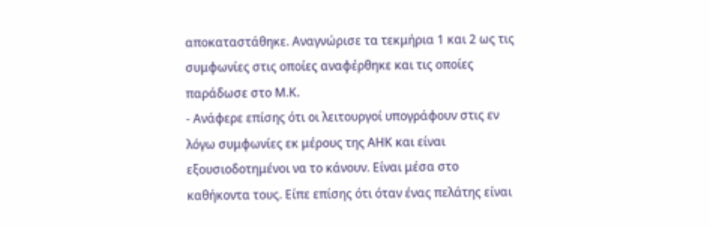αποκαταστάθηκε. Αναγνώρισε τα τεκμήρια 1 και 2 ως τις συμφωνίες στις οποίες αναφέρθηκε και τις οποίες παράδωσε στο Μ.Κ.
- Ανάφερε επίσης ότι οι λειτουργοί υπογράφουν στις εν λόγω συμφωνίες εκ μέρους της ΑΗΚ και είναι εξουσιοδοτημένοι να το κάνουν. Είναι μέσα στο καθήκοντα τους. Είπε επίσης ότι όταν ένας πελάτης είναι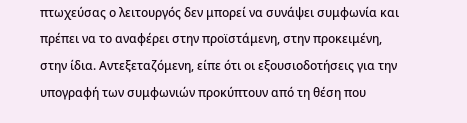πτωχεύσας ο λειτουργός δεν μπορεί να συνάψει συμφωνία και πρέπει να το αναφέρει στην προϊστάμενη, στην προκειμένη, στην ίδια. Αντεξεταζόμενη, είπε ότι οι εξουσιοδοτήσεις για την υπογραφή των συμφωνιών προκύπτουν από τη θέση που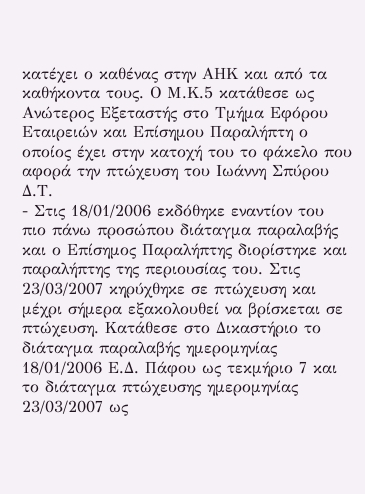κατέχει ο καθένας στην ΑΗΚ και από τα καθήκοντα τους. Ο Μ.Κ.5 κατάθεσε ως Ανώτερος Εξεταστής στο Τμήμα Εφόρου Εταιρειών και Επίσημου Παραλήπτη ο οποίος έχει στην κατοχή του το φάκελο που αφορά την πτώχευση του Ιωάννη Σπύρου Δ.Τ.
- Στις 18/01/2006 εκδόθηκε εναντίον του πιο πάνω προσώπου διάταγμα παραλαβής και ο Επίσημος Παραλήπτης διορίστηκε και παραλήπτης της περιουσίας του. Στις 23/03/2007 κηρύχθηκε σε πτώχευση και μέχρι σήμερα εξακολουθεί να βρίσκεται σε πτώχευση. Kατάθεσε στο Δικαστήριο το διάταγμα παραλαβής ημερομηνίας 18/01/2006 Ε.Δ. Πάφου ως τεκμήριο 7 και το διάταγμα πτώχευσης ημερομηνίας 23/03/2007 ως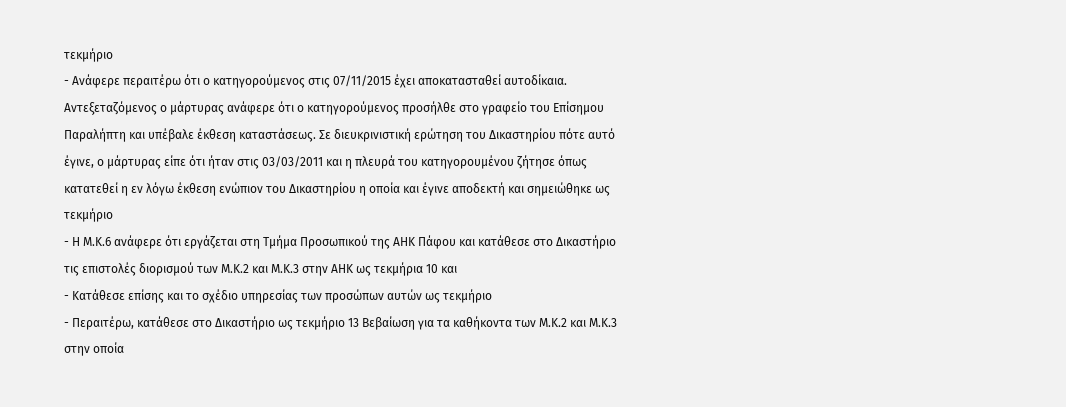τεκμήριο
- Ανάφερε περαιτέρω ότι ο κατηγορούμενος στις 07/11/2015 έχει αποκατασταθεί αυτοδίκαια. Αντεξεταζόμενος ο μάρτυρας ανάφερε ότι ο κατηγορούμενος προσήλθε στο γραφείο του Επίσημου Παραλήπτη και υπέβαλε έκθεση καταστάσεως. Σε διευκρινιστική ερώτηση του Δικαστηρίου πότε αυτό έγινε, ο μάρτυρας είπε ότι ήταν στις 03/03/2011 και η πλευρά του κατηγορουμένου ζήτησε όπως κατατεθεί η εν λόγω έκθεση ενώπιον του Δικαστηρίου η οποία και έγινε αποδεκτή και σημειώθηκε ως τεκμήριο
- Η Μ.Κ.6 ανάφερε ότι εργάζεται στη Τμήμα Προσωπικού της ΑΗΚ Πάφου και κατάθεσε στο Δικαστήριο τις επιστολές διορισμού των Μ.Κ.2 και Μ.Κ.3 στην ΑΗΚ ως τεκμήρια 10 και
- Κατάθεσε επίσης και το σχέδιο υπηρεσίας των προσώπων αυτών ως τεκμήριο
- Περαιτέρω, κατάθεσε στο Δικαστήριο ως τεκμήριο 13 Βεβαίωση για τα καθήκοντα των Μ.Κ.2 και Μ.Κ.3 στην οποία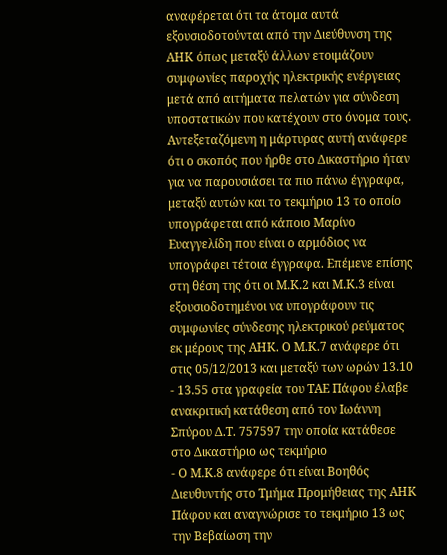αναφέρεται ότι τα άτομα αυτά εξουσιοδοτούνται από την Διεύθυνση της ΑΗΚ όπως μεταξύ άλλων ετοιμάζουν συμφωνίες παροχής ηλεκτρικής ενέργειας μετά από αιτήματα πελατών για σύνδεση υποστατικών που κατέχουν στο όνομα τους. Αντεξεταζόμενη η μάρτυρας αυτή ανάφερε ότι ο σκοπός που ήρθε στο Δικαστήριο ήταν για να παρουσιάσει τα πιο πάνω έγγραφα, μεταξύ αυτών και το τεκμήριο 13 το οποίο υπογράφεται από κάποιο Μαρίνο Ευαγγελίδη που είναι ο αρμόδιος να υπογράφει τέτοια έγγραφα. Επέμενε επίσης στη θέση της ότι οι Μ.Κ.2 και Μ.Κ.3 είναι εξουσιοδοτημένοι να υπογράφουν τις συμφωνίες σύνδεσης ηλεκτρικού ρεύματος εκ μέρους της ΑΗΚ. Ο Μ.Κ.7 ανάφερε ότι στις 05/12/2013 και μεταξύ των ωρών 13.10 - 13.55 στα γραφεία του ΤΑΕ Πάφου έλαβε ανακριτική κατάθεση από τον Ιωάννη Σπύρου Δ.Τ. 757597 την οποία κατάθεσε στο Δικαστήριο ως τεκμήριο
- Ο Μ.Κ.8 ανάφερε ότι είναι Βοηθός Διευθυντής στο Τμήμα Προμήθειας της ΑΗΚ Πάφου και αναγνώρισε το τεκμήριο 13 ως την Βεβαίωση την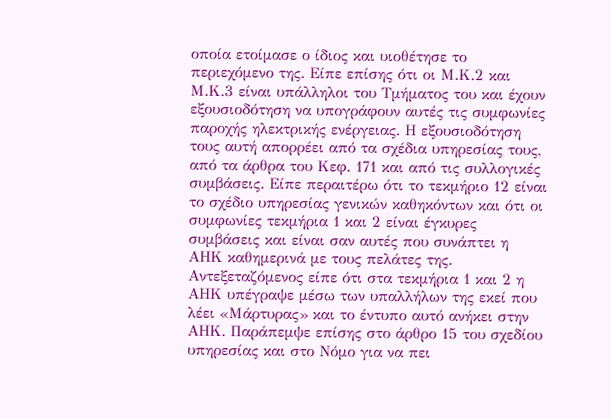οποία ετοίμασε ο ίδιος και υιοθέτησε το περιεχόμενο της. Είπε επίσης ότι οι Μ.Κ.2 και Μ.Κ.3 είναι υπάλληλοι του Τμήματος του και έχουν εξουσιοδότηση να υπογράφουν αυτές τις συμφωνίες παροχής ηλεκτρικής ενέργειας. Η εξουσιοδότηση τους αυτή απορρέει από τα σχέδια υπηρεσίας τους, από τα άρθρα του Κεφ. 171 και από τις συλλογικές συμβάσεις. Είπε περαιτέρω ότι το τεκμήριο 12 είναι το σχέδιο υπηρεσίας γενικών καθηκόντων και ότι οι συμφωνίες τεκμήρια 1 και 2 είναι έγκυρες συμβάσεις και είναι σαν αυτές που συνάπτει η ΑΗΚ καθημερινά με τους πελάτες της. Αντεξεταζόμενος είπε ότι στα τεκμήρια 1 και 2 η ΑΗΚ υπέγραψε μέσω των υπαλλήλων της εκεί που λέει «Μάρτυρας» και το έντυπο αυτό ανήκει στην ΑΗΚ. Παράπεμψε επίσης στο άρθρο 15 του σχεδίου υπηρεσίας και στο Νόμο για να πει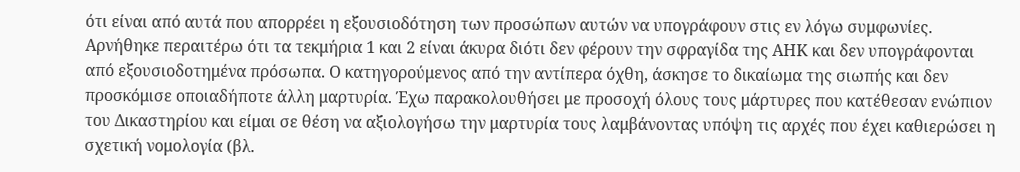ότι είναι από αυτά που απορρέει η εξουσιοδότηση των προσώπων αυτών να υπογράφουν στις εν λόγω συμφωνίες. Αρνήθηκε περαιτέρω ότι τα τεκμήρια 1 και 2 είναι άκυρα διότι δεν φέρουν την σφραγίδα της ΑΗΚ και δεν υπογράφονται από εξουσιοδοτημένα πρόσωπα. Ο κατηγορούμενος από την αντίπερα όχθη, άσκησε το δικαίωμα της σιωπής και δεν προσκόμισε οποιαδήποτε άλλη μαρτυρία. Έχω παρακολουθήσει με προσοχή όλους τους μάρτυρες που κατέθεσαν ενώπιον του Δικαστηρίου και είμαι σε θέση να αξιολογήσω την μαρτυρία τους λαμβάνοντας υπόψη τις αρχές που έχει καθιερώσει η σχετική νομολογία (βλ.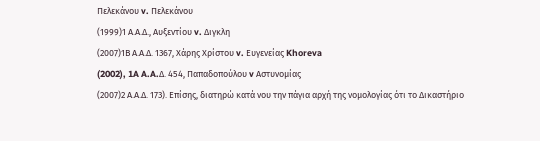Πελεκάνου v. Πελεκάνου
(1999)1 Α.Α.Δ., Αυξεντίου v. Διγκλη
(2007)1Β Α.Α.Δ. 1367, Χάρης Χρίστου v. Ευγενείας Khoreva
(2002), 1A A.A.Δ. 454, Παπαδοπούλου v Αστυνομίας
(2007)2 Α.Α.Δ. 173). Επίσης, διατηρώ κατά νου την πάγια αρχή της νομολογίας ότι το Δικαστήριο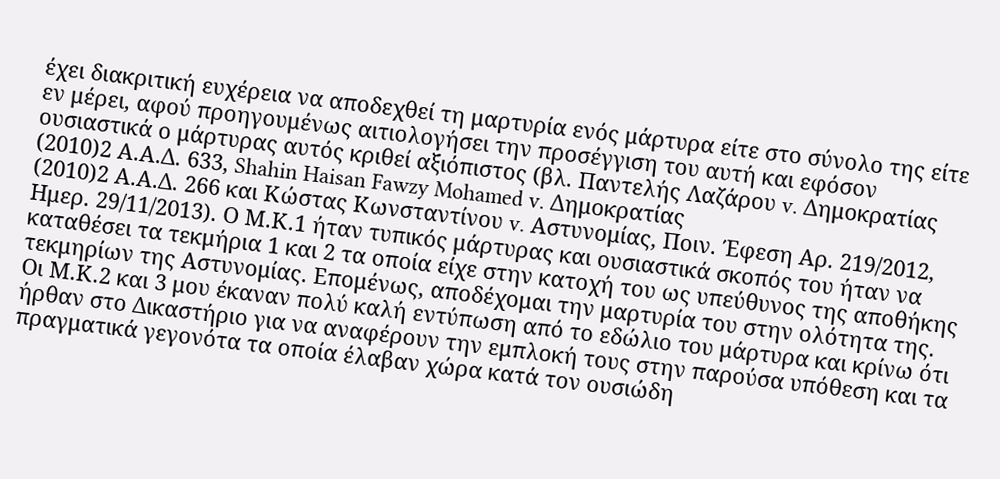έχει διακριτική ευχέρεια να αποδεχθεί τη μαρτυρία ενός μάρτυρα είτε στο σύνολο της είτε εν μέρει, αφού προηγουμένως αιτιολογήσει την προσέγγιση του αυτή και εφόσον ουσιαστικά ο μάρτυρας αυτός κριθεί αξιόπιστος (βλ. Παντελής Λαζάρου v. Δημοκρατίας
(2010)2 Α.Α.Δ. 633, Shahin Haisan Fawzy Mohamed v. Δημοκρατίας
(2010)2 Α.Α.Δ. 266 και Κώστας Κωνσταντίνου v. Αστυνομίας, Ποιν. Έφεση Αρ. 219/2012, Ημερ. 29/11/2013). Ο Μ.Κ.1 ήταν τυπικός μάρτυρας και ουσιαστικά σκοπός του ήταν να καταθέσει τα τεκμήρια 1 και 2 τα οποία είχε στην κατοχή του ως υπεύθυνος της αποθήκης τεκμηρίων της Αστυνομίας. Επομένως, αποδέχομαι την μαρτυρία του στην ολότητα της. Οι Μ.Κ.2 και 3 μου έκαναν πολύ καλή εντύπωση από το εδώλιο του μάρτυρα και κρίνω ότι ήρθαν στο Δικαστήριο για να αναφέρουν την εμπλοκή τους στην παρούσα υπόθεση και τα πραγματικά γεγονότα τα οποία έλαβαν χώρα κατά τον ουσιώδη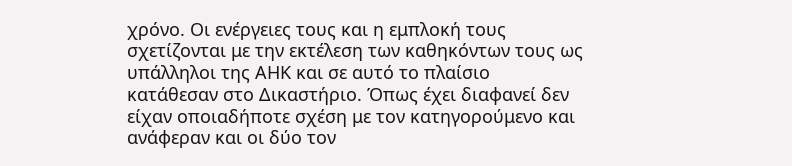χρόνο. Οι ενέργειες τους και η εμπλοκή τους σχετίζονται με την εκτέλεση των καθηκόντων τους ως υπάλληλοι της ΑΗΚ και σε αυτό το πλαίσιο κατάθεσαν στο Δικαστήριο. Όπως έχει διαφανεί δεν είχαν οποιαδήποτε σχέση με τον κατηγορούμενο και ανάφεραν και οι δύο τον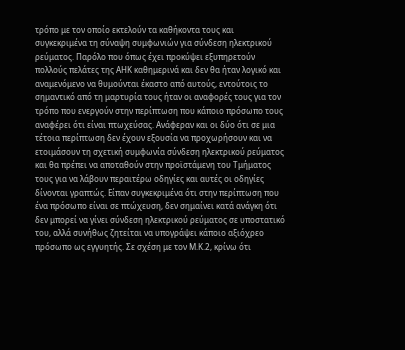τρόπο με τον οποίο εκτελούν τα καθήκοντα τους και συγκεκριμένα τη σύναψη συμφωνιών για σύνδεση ηλεκτρικού ρεύματος. Παρόλο που όπως έχει προκύψει εξυπηρετούν πολλούς πελάτες της ΑΗΚ καθημερινά και δεν θα ήταν λογικό και αναμενόμενο να θυμούνται έκαστο από αυτούς, εντούτοις το σημαντικό από τη μαρτυρία τους ήταν οι αναφορές τους για τον τρόπο που ενεργούν στην περίπτωση που κάποιο πρόσωπο τους αναφέρει ότι είναι πτωχεύσας. Ανάφεραν και οι δύο ότι σε μια τέτοια περίπτωση δεν έχουν εξουσία να προχωρήσουν και να ετοιμάσουν τη σχετική συμφωνία σύνδεση ηλεκτρικού ρεύματος και θα πρέπει να αποταθούν στην προϊστάμενη του Τμήματος τους για να λάβουν περαιτέρω οδηγίες και αυτές οι οδηγίες δίνονται γραπτώς. Είπαν συγκεκριμένα ότι στην περίπτωση που ένα πρόσωπο είναι σε πτώχευση, δεν σημαίνει κατά ανάγκη ότι δεν μπορεί να γίνει σύνδεση ηλεκτρικού ρεύματος σε υποστατικό του, αλλά συνήθως ζητείται να υπογράψει κάποιο αξιόχρεο πρόσωπο ως εγγυητής. Σε σχέση με τον Μ.Κ.2, κρίνω ότι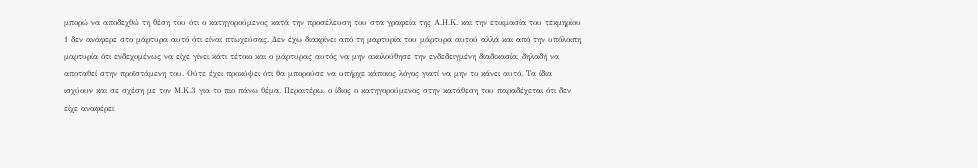μπορώ να αποδεχθώ τη θέση του ότι ο κατηγορούμενος κατά την προσέλευση του στα γραφεία της Α.Η.Κ. και την ετοιμασία του τεκμηρίου 1 δεν ανάφερε στο μάρτυρα αυτό ότι είναι πτωχεύσας. Δεν έχω διακρίνει από τη μαρτυρία του μάρτυρα αυτού αλλά και από την υπόλοιπη μαρτυρία ότι ενδεχομένως να είχε γίνει κάτι τέτοιο και ο μάρτυρας αυτός να μην ακολούθησε την ενδεδειγμένη διαδικασία, δηλαδή να αποταθεί στην προϊστάμενη του. Ούτε έχει προκύψει ότι θα μπορούσε να υπήρχε κάποιος λόγος γιατί να μην το κάνει αυτό. Τα ίδια ισχύουν και σε σχέση με τον Μ.Κ.3 για το πιο πάνω θέμα. Περαιτέρω, ο ίδιος ο κατηγορούμενος στην κατάθεση του παραδέχεται ότι δεν είχε αναφέρει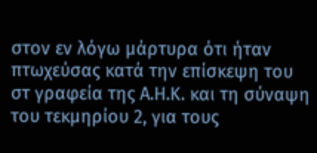στον εν λόγω μάρτυρα ότι ήταν πτωχεύσας κατά την επίσκεψη του στ γραφεία της Α.Η.Κ. και τη σύναψη του τεκμηρίου 2, για τους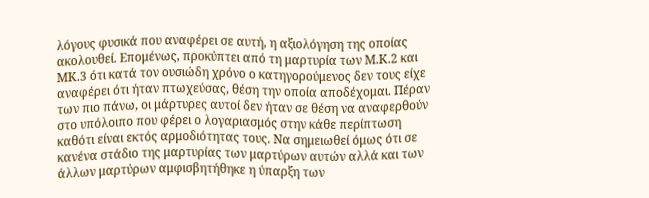λόγους φυσικά που αναφέρει σε αυτή, η αξιολόγηση της οποίας ακολουθεί. Επομένως, προκύπτει από τη μαρτυρία των Μ.Κ.2 και ΜΚ.3 ότι κατά τον ουσιώδη χρόνο ο κατηγορούμενος δεν τους είχε αναφέρει ότι ήταν πτωχεύσας, θέση την οποία αποδέχομαι. Πέραν των πιο πάνω, οι μάρτυρες αυτοί δεν ήταν σε θέση να αναφερθούν στο υπόλοιπο που φέρει ο λογαριασμός στην κάθε περίπτωση καθότι είναι εκτός αρμοδιότητας τους. Να σημειωθεί όμως ότι σε κανένα στάδιο της μαρτυρίας των μαρτύρων αυτών αλλά και των άλλων μαρτύρων αμφισβητήθηκε η ύπαρξη των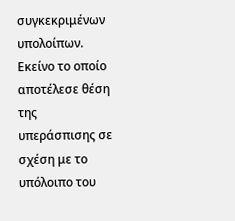συγκεκριμένων υπολοίπων. Εκείνο το οποίο αποτέλεσε θέση της υπεράσπισης σε σχέση με το υπόλοιπο του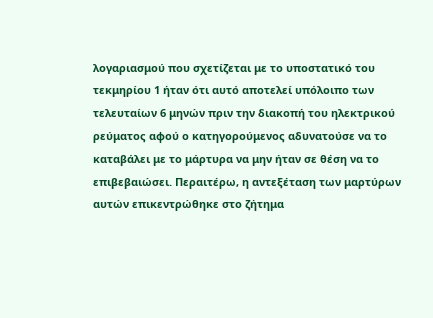λογαριασμού που σχετίζεται με το υποστατικό του τεκμηρίου 1 ήταν ότι αυτό αποτελεί υπόλοιπο των τελευταίων 6 μηνών πριν την διακοπή του ηλεκτρικού ρεύματος αφού ο κατηγορούμενος αδυνατούσε να το καταβάλει με το μάρτυρα να μην ήταν σε θέση να το επιβεβαιώσει. Περαιτέρω, η αντεξέταση των μαρτύρων αυτών επικεντρώθηκε στο ζήτημα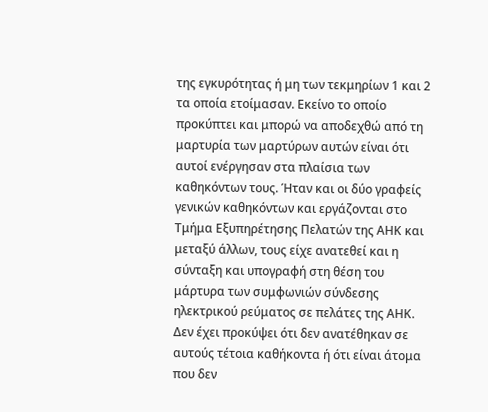της εγκυρότητας ή μη των τεκμηρίων 1 και 2 τα οποία ετοίμασαν. Εκείνο το οποίο προκύπτει και μπορώ να αποδεχθώ από τη μαρτυρία των μαρτύρων αυτών είναι ότι αυτοί ενέργησαν στα πλαίσια των καθηκόντων τους. Ήταν και οι δύο γραφείς γενικών καθηκόντων και εργάζονται στο Τμήμα Εξυπηρέτησης Πελατών της ΑΗΚ και μεταξύ άλλων, τους είχε ανατεθεί και η σύνταξη και υπογραφή στη θέση του μάρτυρα των συμφωνιών σύνδεσης ηλεκτρικού ρεύματος σε πελάτες της ΑΗΚ. Δεν έχει προκύψει ότι δεν ανατέθηκαν σε αυτούς τέτοια καθήκοντα ή ότι είναι άτομα που δεν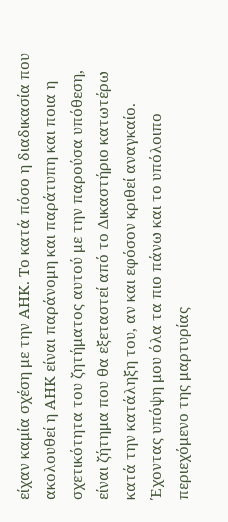είχαν καμία σχέση με την ΑΗΚ. Το κατά πόσο η διαδικασία που ακολουθεί η ΑΗΚ είναι παράνομη και παράτυπη και ποια η σχετικότητα του ζητήματος αυτού με την παρούσα υπόθεση, είναι ζήτημα που θα εξεταστεί από το Δικαστήριο κατωτέρω κατά την κατάληξη του, αν και εφόσον κριθεί αναγκαίο. Έχοντας υπόψη μου όλα τα πιο πάνω και το υπόλοιπο περιεχόμενο της μαρτυρίας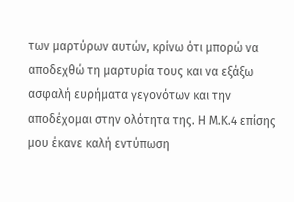των μαρτύρων αυτών, κρίνω ότι μπορώ να αποδεχθώ τη μαρτυρία τους και να εξάξω ασφαλή ευρήματα γεγονότων και την αποδέχομαι στην ολότητα της. Η Μ.Κ.4 επίσης μου έκανε καλή εντύπωση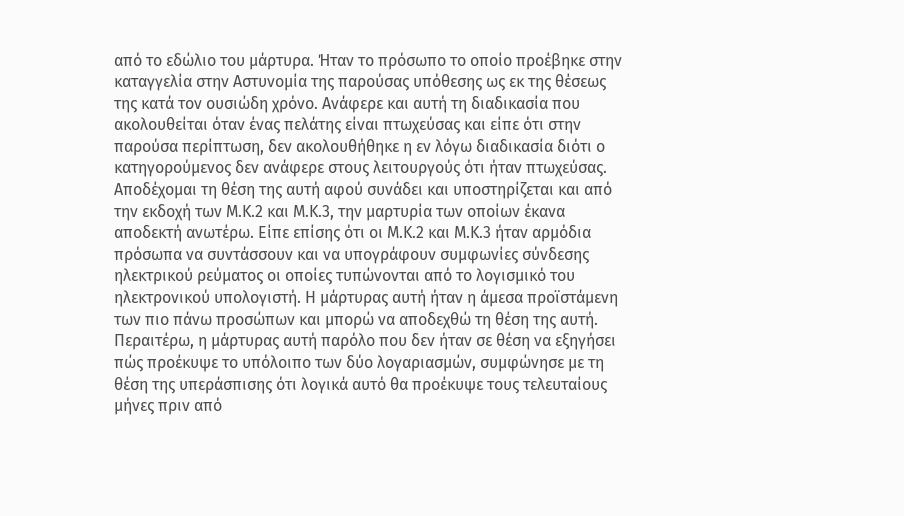από το εδώλιο του μάρτυρα. Ήταν το πρόσωπο το οποίο προέβηκε στην καταγγελία στην Αστυνομία της παρούσας υπόθεσης ως εκ της θέσεως της κατά τον ουσιώδη χρόνο. Ανάφερε και αυτή τη διαδικασία που ακολουθείται όταν ένας πελάτης είναι πτωχεύσας και είπε ότι στην παρούσα περίπτωση, δεν ακολουθήθηκε η εν λόγω διαδικασία διότι ο κατηγορούμενος δεν ανάφερε στους λειτουργούς ότι ήταν πτωχεύσας. Αποδέχομαι τη θέση της αυτή αφού συνάδει και υποστηρίζεται και από την εκδοχή των Μ.Κ.2 και Μ.Κ.3, την μαρτυρία των οποίων έκανα αποδεκτή ανωτέρω. Είπε επίσης ότι οι Μ.Κ.2 και Μ.Κ.3 ήταν αρμόδια πρόσωπα να συντάσσουν και να υπογράφουν συμφωνίες σύνδεσης ηλεκτρικού ρεύματος οι οποίες τυπώνονται από το λογισμικό του ηλεκτρονικού υπολογιστή. Η μάρτυρας αυτή ήταν η άμεσα προϊστάμενη των πιο πάνω προσώπων και μπορώ να αποδεχθώ τη θέση της αυτή. Περαιτέρω, η μάρτυρας αυτή παρόλο που δεν ήταν σε θέση να εξηγήσει πώς προέκυψε το υπόλοιπο των δύο λογαριασμών, συμφώνησε με τη θέση της υπεράσπισης ότι λογικά αυτό θα προέκυψε τους τελευταίους μήνες πριν από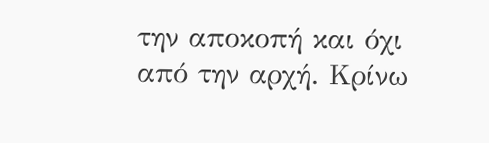την αποκοπή και όχι από την αρχή. Κρίνω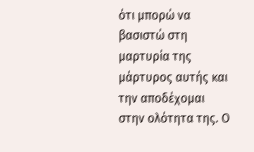ότι μπορώ να βασιστώ στη μαρτυρία της μάρτυρος αυτής και την αποδέχομαι στην ολότητα της. Ο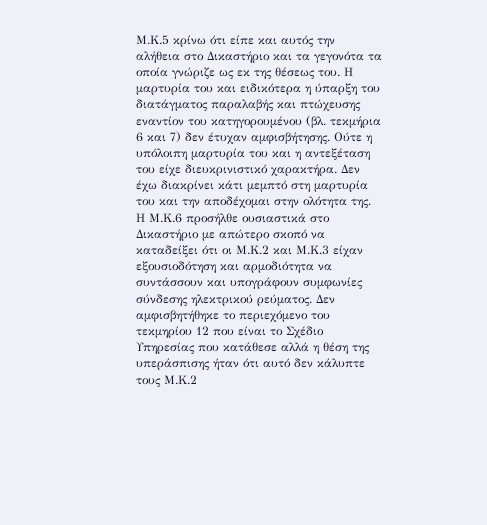Μ.Κ.5 κρίνω ότι είπε και αυτός την αλήθεια στο Δικαστήριο και τα γεγονότα τα οποία γνώριζε ως εκ της θέσεως του. Η μαρτυρία του και ειδικότερα η ύπαρξη του διατάγματος παραλαβής και πτώχευσης εναντίον του κατηγορουμένου (βλ. τεκμήρια 6 και 7) δεν έτυχαν αμφισβήτησης. Ούτε η υπόλοιπη μαρτυρία του και η αντεξέταση του είχε διευκρινιστικό χαρακτήρα. Δεν έχω διακρίνει κάτι μεμπτό στη μαρτυρία του και την αποδέχομαι στην ολότητα της. Η Μ.Κ.6 προσήλθε ουσιαστικά στο Δικαστήριο με απώτερο σκοπό να καταδείξει ότι οι Μ.Κ.2 και Μ.Κ.3 είχαν εξουσιοδότηση και αρμοδιότητα να συντάσσουν και υπογράφουν συμφωνίες σύνδεσης ηλεκτρικού ρεύματος. Δεν αμφισβητήθηκε το περιεχόμενο του τεκμηρίου 12 που είναι το Σχέδιο Υπηρεσίας που κατάθεσε αλλά η θέση της υπεράσπισης ήταν ότι αυτό δεν κάλυπτε τους Μ.Κ.2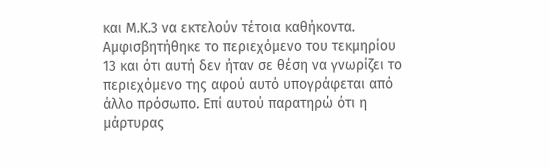και Μ.Κ.3 να εκτελούν τέτοια καθήκοντα. Αμφισβητήθηκε το περιεχόμενο του τεκμηρίου 13 και ότι αυτή δεν ήταν σε θέση να γνωρίζει το περιεχόμενο της αφού αυτό υπογράφεται από άλλο πρόσωπο. Επί αυτού παρατηρώ ότι η μάρτυρας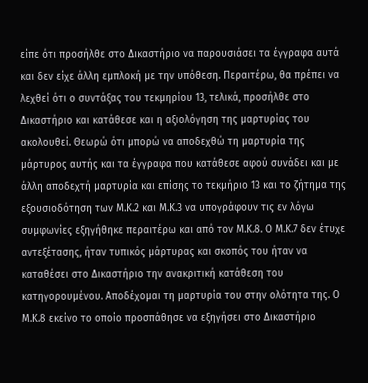είπε ότι προσήλθε στο Δικαστήριο να παρουσιάσει τα έγγραφα αυτά και δεν είχε άλλη εμπλοκή με την υπόθεση. Περαιτέρω, θα πρέπει να λεχθεί ότι ο συντάξας του τεκμηρίου 13, τελικά, προσήλθε στο Δικαστήριο και κατάθεσε και η αξιολόγηση της μαρτυρίας του ακολουθεί. Θεωρώ ότι μπορώ να αποδεχθώ τη μαρτυρία της μάρτυρος αυτής και τα έγγραφα που κατάθεσε αφού συνάδει και με άλλη αποδεχτή μαρτυρία και επίσης το τεκμήριο 13 και το ζήτημα της εξουσιοδότηση των Μ.Κ.2 και Μ.Κ.3 να υπογράφουν τις εν λόγω συμφωνίες εξηγήθηκε περαιτέρω και από τον Μ.Κ.8. Ο Μ.Κ.7 δεν έτυχε αντεξέτασης, ήταν τυπικός μάρτυρας και σκοπός του ήταν να καταθέσει στο Δικαστήριο την ανακριτική κατάθεση του κατηγορουμένου. Αποδέχομαι τη μαρτυρία του στην ολότητα της. Ο Μ.Κ.8 εκείνο το οποίο προσπάθησε να εξηγήσει στο Δικαστήριο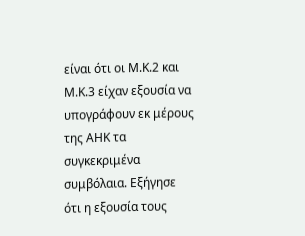είναι ότι οι Μ.Κ.2 και Μ.Κ.3 είχαν εξουσία να υπογράφουν εκ μέρους της ΑΗΚ τα συγκεκριμένα συμβόλαια. Εξήγησε ότι η εξουσία τους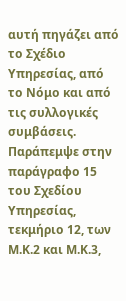αυτή πηγάζει από το Σχέδιο Υπηρεσίας, από το Νόμο και από τις συλλογικές συμβάσεις. Παράπεμψε στην παράγραφο 15 του Σχεδίου Υπηρεσίας, τεκμήριο 12, των Μ.Κ.2 και Μ.Κ.3,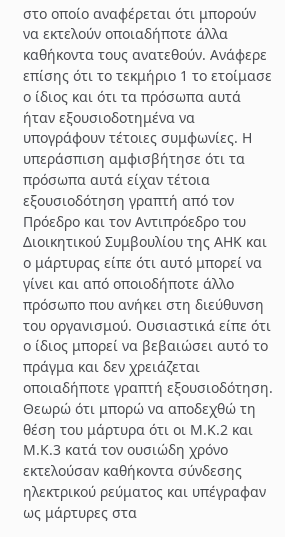στο οποίο αναφέρεται ότι μπορούν να εκτελούν οποιαδήποτε άλλα καθήκοντα τους ανατεθούν. Ανάφερε επίσης ότι το τεκμήριο 1 το ετοίμασε ο ίδιος και ότι τα πρόσωπα αυτά ήταν εξουσιοδοτημένα να υπογράφουν τέτοιες συμφωνίες. Η υπεράσπιση αμφισβήτησε ότι τα πρόσωπα αυτά είχαν τέτοια εξουσιοδότηση γραπτή από τον Πρόεδρο και τον Αντιπρόεδρο του Διοικητικού Συμβουλίου της ΑΗΚ και ο μάρτυρας είπε ότι αυτό μπορεί να γίνει και από οποιοδήποτε άλλο πρόσωπο που ανήκει στη διεύθυνση του οργανισμού. Ουσιαστικά είπε ότι ο ίδιος μπορεί να βεβαιώσει αυτό το πράγμα και δεν χρειάζεται οποιαδήποτε γραπτή εξουσιοδότηση. Θεωρώ ότι μπορώ να αποδεχθώ τη θέση του μάρτυρα ότι οι Μ.Κ.2 και Μ.Κ.3 κατά τον ουσιώδη χρόνο εκτελούσαν καθήκοντα σύνδεσης ηλεκτρικού ρεύματος και υπέγραφαν ως μάρτυρες στα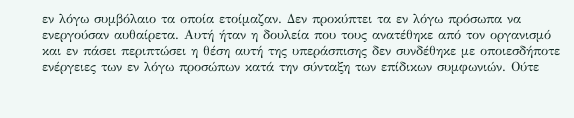εν λόγω συμβόλαιο τα οποία ετοίμαζαν. Δεν προκύπτει τα εν λόγω πρόσωπα να ενεργούσαν αυθαίρετα. Αυτή ήταν η δουλεία που τους ανατέθηκε από τον οργανισμό και εν πάσει περιπτώσει η θέση αυτή της υπεράσπισης δεν συνδέθηκε με οποιεσδήποτε ενέργειες των εν λόγω προσώπων κατά την σύνταξη των επίδικων συμφωνιών. Ούτε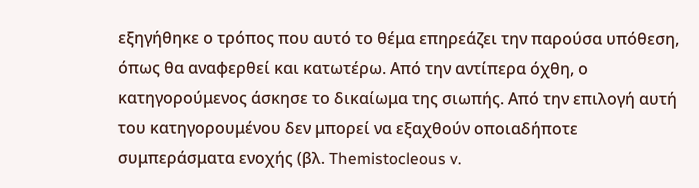εξηγήθηκε ο τρόπος που αυτό το θέμα επηρεάζει την παρούσα υπόθεση, όπως θα αναφερθεί και κατωτέρω. Από την αντίπερα όχθη, ο κατηγορούμενος άσκησε το δικαίωμα της σιωπής. Από την επιλογή αυτή του κατηγορουμένου δεν μπορεί να εξαχθούν οποιαδήποτε συμπεράσματα ενοχής (βλ. Themistocleous v.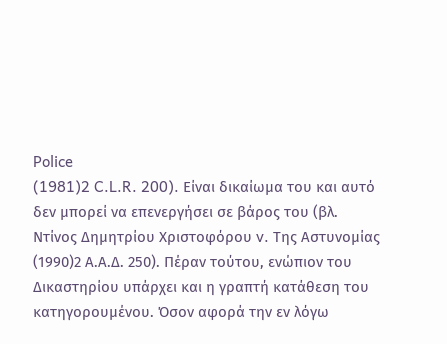Police
(1981)2 C.L.R. 200). Είναι δικαίωμα του και αυτό δεν μπορεί να επενεργήσει σε βάρος του (βλ. Ντίνος Δημητρίου Χριστοφόρου v. Tης Αστυνομίας
(1990)2 Α.Α.Δ. 250). Πέραν τούτου, ενώπιον του Δικαστηρίου υπάρχει και η γραπτή κατάθεση του κατηγορουμένου. Όσον αφορά την εν λόγω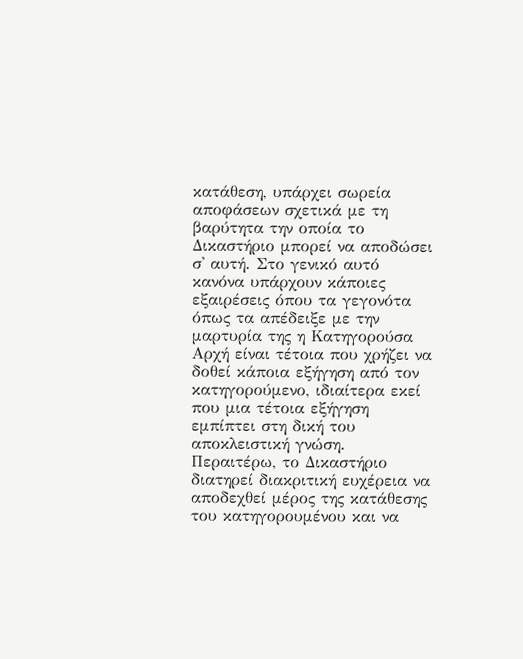κατάθεση, υπάρχει σωρεία αποφάσεων σχετικά με τη βαρύτητα την οποία το Δικαστήριο μπορεί να αποδώσει σ' αυτή. Στο γενικό αυτό κανόνα υπάρχουν κάποιες εξαιρέσεις όπου τα γεγονότα όπως τα απέδειξε με την μαρτυρία της η Κατηγορούσα Αρχή είναι τέτοια που χρήζει να δοθεί κάποια εξήγηση από τον κατηγορούμενο, ιδιαίτερα εκεί που μια τέτοια εξήγηση εμπίπτει στη δική του αποκλειστική γνώση. Περαιτέρω, το Δικαστήριο διατηρεί διακριτική ευχέρεια να αποδεχθεί μέρος της κατάθεσης του κατηγορουμένου και να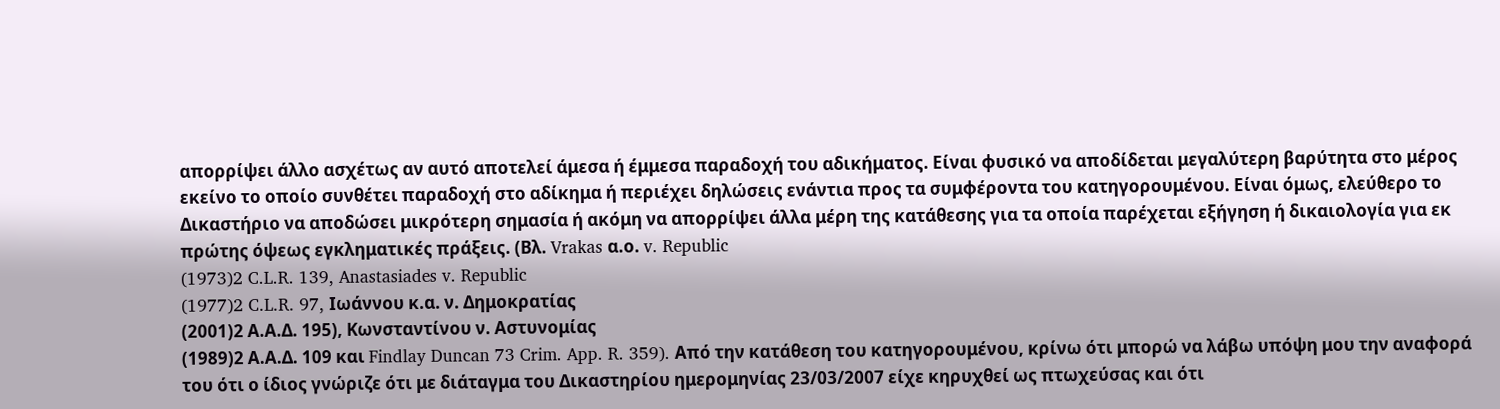απορρίψει άλλο ασχέτως αν αυτό αποτελεί άμεσα ή έμμεσα παραδοχή του αδικήματος. Είναι φυσικό να αποδίδεται μεγαλύτερη βαρύτητα στο μέρος εκείνο το οποίο συνθέτει παραδοχή στο αδίκημα ή περιέχει δηλώσεις ενάντια προς τα συμφέροντα του κατηγορουμένου. Είναι όμως, ελεύθερο το Δικαστήριο να αποδώσει μικρότερη σημασία ή ακόμη να απορρίψει άλλα μέρη της κατάθεσης για τα οποία παρέχεται εξήγηση ή δικαιολογία για εκ πρώτης όψεως εγκληματικές πράξεις. (Βλ. Vrakas α.ο. v. Republic
(1973)2 C.L.R. 139, Anastasiades v. Republic
(1977)2 C.L.R. 97, Ιωάννου κ.α. ν. Δημοκρατίας
(2001)2 Α.Α.Δ. 195), Κωνσταντίνου ν. Αστυνομίας
(1989)2 Α.Α.Δ. 109 και Findlay Duncan 73 Crim. App. R. 359). Από την κατάθεση του κατηγορουμένου, κρίνω ότι μπορώ να λάβω υπόψη μου την αναφορά του ότι ο ίδιος γνώριζε ότι με διάταγμα του Δικαστηρίου ημερομηνίας 23/03/2007 είχε κηρυχθεί ως πτωχεύσας και ότι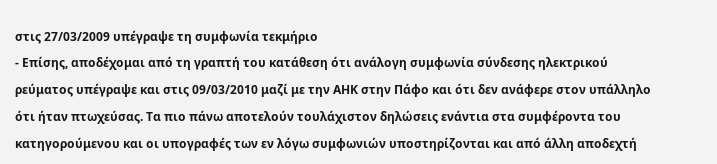στις 27/03/2009 υπέγραψε τη συμφωνία τεκμήριο
- Επίσης, αποδέχομαι από τη γραπτή του κατάθεση ότι ανάλογη συμφωνία σύνδεσης ηλεκτρικού ρεύματος υπέγραψε και στις 09/03/2010 μαζί με την ΑΗΚ στην Πάφο και ότι δεν ανάφερε στον υπάλληλο ότι ήταν πτωχεύσας. Τα πιο πάνω αποτελούν τουλάχιστον δηλώσεις ενάντια στα συμφέροντα του κατηγορούμενου και οι υπογραφές των εν λόγω συμφωνιών υποστηρίζονται και από άλλη αποδεχτή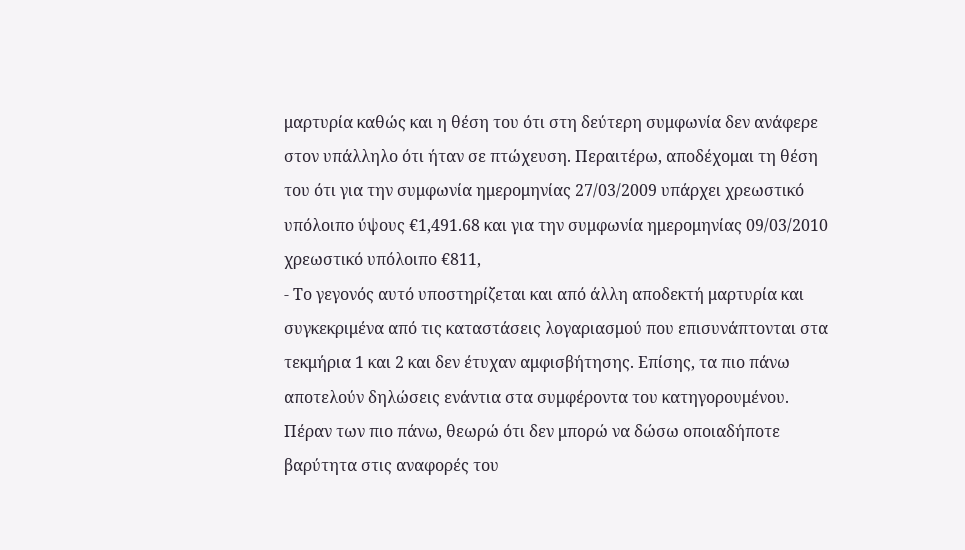μαρτυρία καθώς και η θέση του ότι στη δεύτερη συμφωνία δεν ανάφερε στον υπάλληλο ότι ήταν σε πτώχευση. Περαιτέρω, αποδέχομαι τη θέση του ότι για την συμφωνία ημερομηνίας 27/03/2009 υπάρχει χρεωστικό υπόλοιπο ύψους €1,491.68 και για την συμφωνία ημερομηνίας 09/03/2010 χρεωστικό υπόλοιπο €811,
- Το γεγονός αυτό υποστηρίζεται και από άλλη αποδεκτή μαρτυρία και συγκεκριμένα από τις καταστάσεις λογαριασμού που επισυνάπτονται στα τεκμήρια 1 και 2 και δεν έτυχαν αμφισβήτησης. Επίσης, τα πιο πάνω αποτελούν δηλώσεις ενάντια στα συμφέροντα του κατηγορουμένου. Πέραν των πιο πάνω, θεωρώ ότι δεν μπορώ να δώσω οποιαδήποτε βαρύτητα στις αναφορές του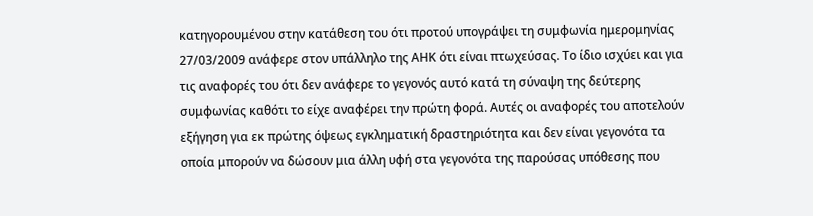κατηγορουμένου στην κατάθεση του ότι προτού υπογράψει τη συμφωνία ημερομηνίας 27/03/2009 ανάφερε στον υπάλληλο της ΑΗΚ ότι είναι πτωχεύσας. Το ίδιο ισχύει και για τις αναφορές του ότι δεν ανάφερε το γεγονός αυτό κατά τη σύναψη της δεύτερης συμφωνίας καθότι το είχε αναφέρει την πρώτη φορά. Αυτές οι αναφορές του αποτελούν εξήγηση για εκ πρώτης όψεως εγκληματική δραστηριότητα και δεν είναι γεγονότα τα οποία μπορούν να δώσουν μια άλλη υφή στα γεγονότα της παρούσας υπόθεσης που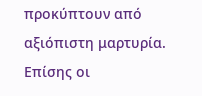προκύπτουν από αξιόπιστη μαρτυρία. Επίσης οι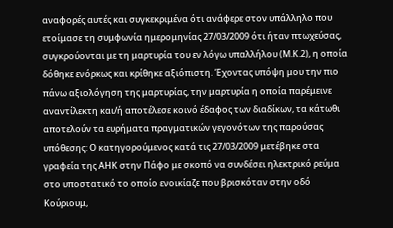αναφορές αυτές και συγκεκριμένα ότι ανάφερε στον υπάλληλο που ετοίμασε τη συμφωνία ημερομηνίας 27/03/2009 ότι ήταν πτωχεύσας, συγκρούονται με τη μαρτυρία του εν λόγω υπαλλήλου (Μ.Κ.2), η οποία δόθηκε ενόρκως και κρίθηκε αξιόπιστη. Έχοντας υπόψη μου την πιο πάνω αξιολόγηση της μαρτυρίας, την μαρτυρία η οποία παρέμεινε αναντίλεκτη και/ή αποτέλεσε κοινό έδαφος των διαδίκων, τα κάτωθι αποτελούν τα ευρήματα πραγματικών γεγονότων της παρούσας υπόθεσης: Ο κατηγορούμενος κατά τις 27/03/2009 μετέβηκε στα γραφεία της ΑΗΚ στην Πάφο με σκοπό να συνδέσει ηλεκτρικό ρεύμα στο υποστατικό το οποίο ενοικίαζε που βρισκόταν στην οδό Κούριουμ,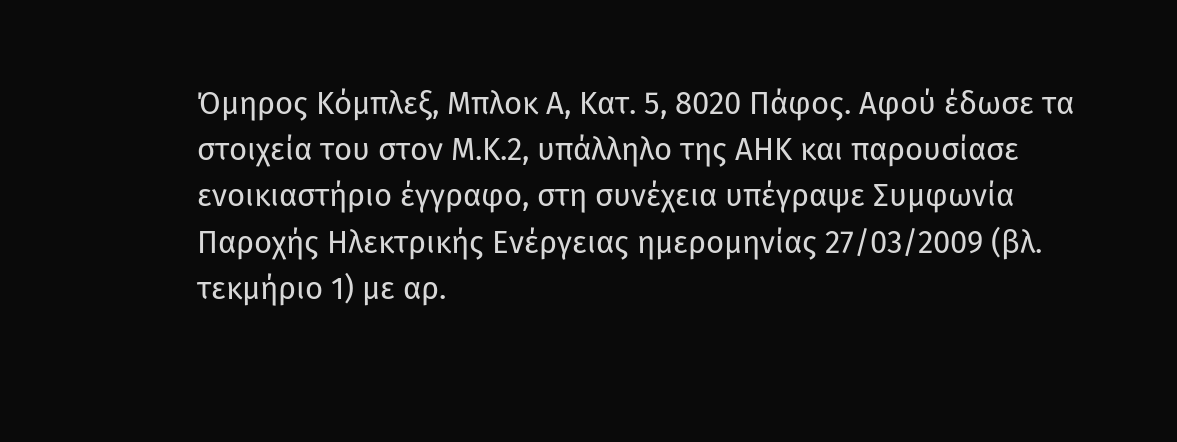Όμηρος Κόμπλεξ, Μπλοκ Α, Κατ. 5, 8020 Πάφος. Αφού έδωσε τα στοιχεία του στον Μ.Κ.2, υπάλληλο της ΑΗΚ και παρουσίασε ενοικιαστήριο έγγραφο, στη συνέχεια υπέγραψε Συμφωνία Παροχής Ηλεκτρικής Ενέργειας ημερομηνίας 27/03/2009 (βλ. τεκμήριο 1) με αρ.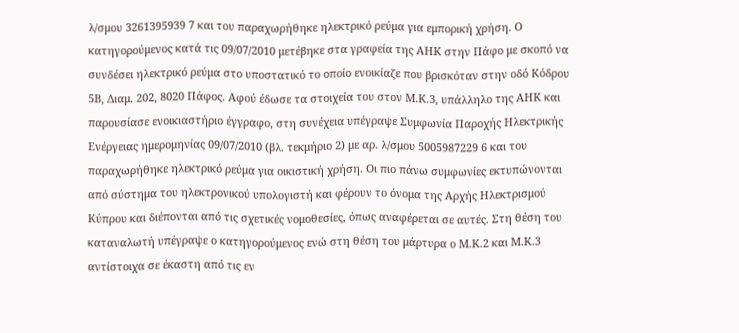λ/σμου 3261395939 7 και του παραχωρήθηκε ηλεκτρικό ρεύμα για εμπορική χρήση. Ο κατηγορούμενος κατά τις 09/07/2010 μετέβηκε στα γραφεία της ΑΗΚ στην Πάφο με σκοπό να συνδέσει ηλεκτρικό ρεύμα στο υποστατικό το οποίο ενοικίαζε που βρισκόταν στην οδό Κόδρου 5Β, Διαμ. 202, 8020 Πάφος. Αφού έδωσε τα στοιχεία του στον Μ.Κ.3, υπάλληλο της ΑΗΚ και παρουσίασε ενοικιαστήριο έγγραφο, στη συνέχεια υπέγραψε Συμφωνία Παροχής Ηλεκτρικής Ενέργειας ημερομηνίας 09/07/2010 (βλ. τεκμήριο 2) με αρ. λ/σμου 5005987229 6 και του παραχωρήθηκε ηλεκτρικό ρεύμα για οικιστική χρήση. Οι πιο πάνω συμφωνίες εκτυπώνονται από σύστημα του ηλεκτρονικού υπολογιστή και φέρουν το όνομα της Αρχής Ηλεκτρισμού Κύπρου και διέπονται από τις σχετικές νομοθεσίες, όπως αναφέρεται σε αυτές. Στη θέση του καταναλωτή υπέγραψε ο κατηγορούμενος ενώ στη θέση του μάρτυρα ο Μ.Κ.2 και Μ.Κ.3 αντίστοιχα σε έκαστη από τις εν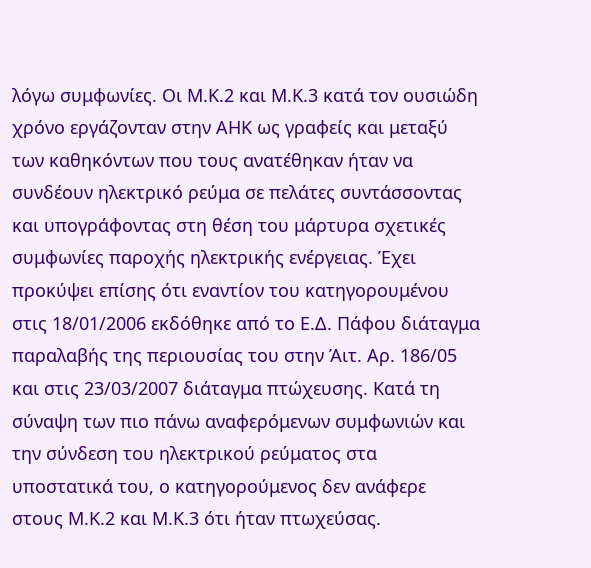λόγω συμφωνίες. Οι Μ.Κ.2 και Μ.Κ.3 κατά τον ουσιώδη χρόνο εργάζονταν στην ΑΗΚ ως γραφείς και μεταξύ των καθηκόντων που τους ανατέθηκαν ήταν να συνδέουν ηλεκτρικό ρεύμα σε πελάτες συντάσσοντας και υπογράφοντας στη θέση του μάρτυρα σχετικές συμφωνίες παροχής ηλεκτρικής ενέργειας. Έχει προκύψει επίσης ότι εναντίον του κατηγορουμένου στις 18/01/2006 εκδόθηκε από το Ε.Δ. Πάφου διάταγμα παραλαβής της περιουσίας του στην Άιτ. Αρ. 186/05 και στις 23/03/2007 διάταγμα πτώχευσης. Κατά τη σύναψη των πιο πάνω αναφερόμενων συμφωνιών και την σύνδεση του ηλεκτρικού ρεύματος στα υποστατικά του, ο κατηγορούμενος δεν ανάφερε στους Μ.Κ.2 και Μ.Κ.3 ότι ήταν πτωχεύσας.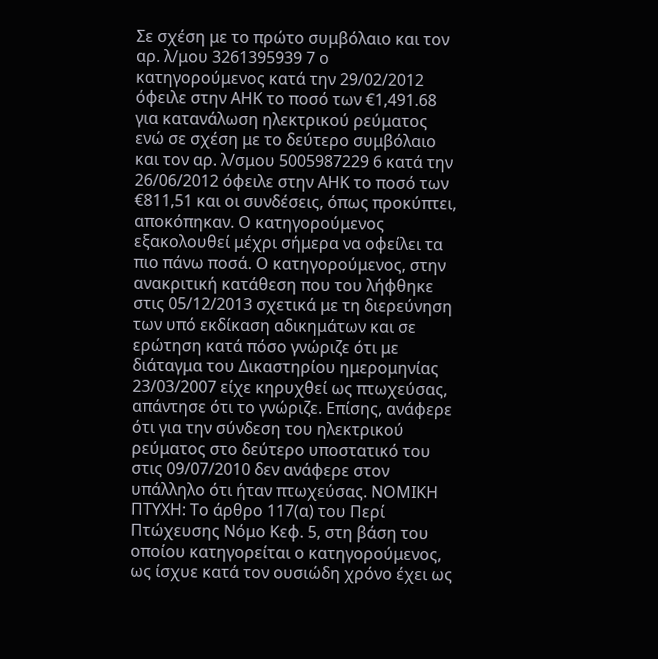Σε σχέση με το πρώτο συμβόλαιο και τον αρ. λ/μου 3261395939 7 ο κατηγορούμενος κατά την 29/02/2012 όφειλε στην ΑΗΚ το ποσό των €1,491.68 για κατανάλωση ηλεκτρικού ρεύματος ενώ σε σχέση με το δεύτερο συμβόλαιο και τον αρ. λ/σμου 5005987229 6 κατά την 26/06/2012 όφειλε στην ΑΗΚ το ποσό των €811,51 και οι συνδέσεις, όπως προκύπτει, αποκόπηκαν. Ο κατηγορούμενος εξακολουθεί μέχρι σήμερα να οφείλει τα πιο πάνω ποσά. Ο κατηγορούμενος, στην ανακριτική κατάθεση που του λήφθηκε στις 05/12/2013 σχετικά με τη διερεύνηση των υπό εκδίκαση αδικημάτων και σε ερώτηση κατά πόσο γνώριζε ότι με διάταγμα του Δικαστηρίου ημερομηνίας 23/03/2007 είχε κηρυχθεί ως πτωχεύσας, απάντησε ότι το γνώριζε. Επίσης, ανάφερε ότι για την σύνδεση του ηλεκτρικού ρεύματος στο δεύτερο υποστατικό του στις 09/07/2010 δεν ανάφερε στον υπάλληλο ότι ήταν πτωχεύσας. ΝΟΜΙΚΗ ΠΤΥΧΗ: Το άρθρο 117(α) του Περί Πτώχευσης Νόμο Κεφ. 5, στη βάση του οποίου κατηγορείται ο κατηγορούμενος, ως ίσχυε κατά τον ουσιώδη χρόνο έχει ως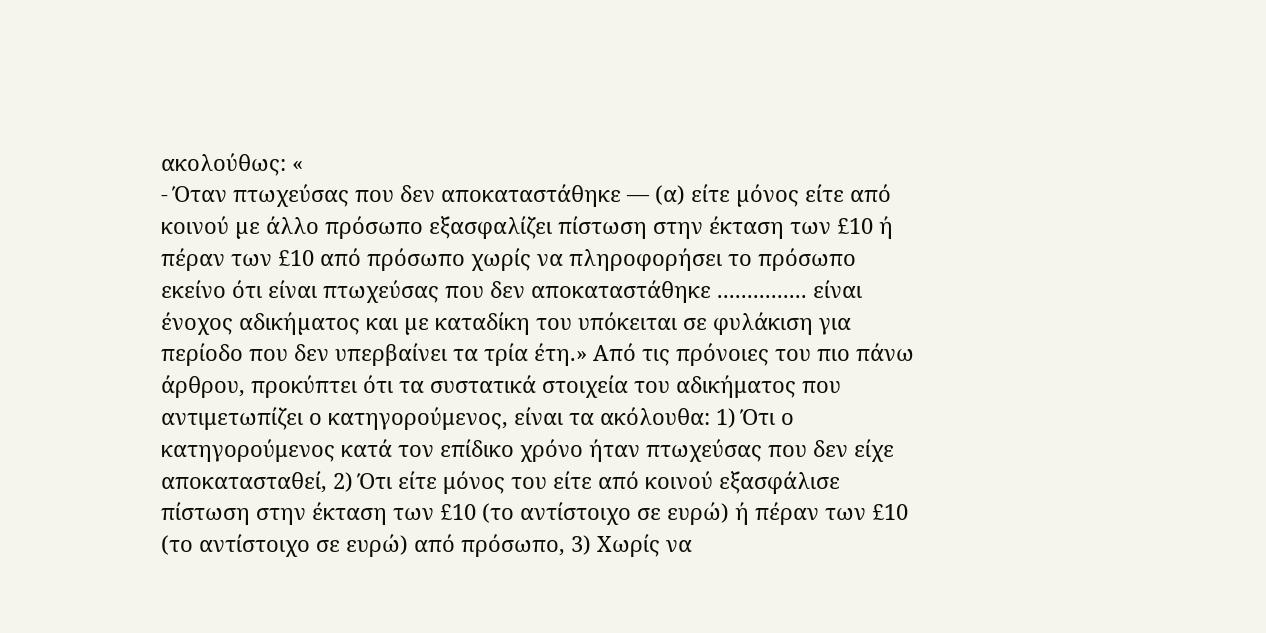ακολούθως: «
- Όταν πτωχεύσας που δεν αποκαταστάθηκε — (α) είτε µόνος είτε από κοινού µε άλλο πρόσωπο εξασφαλίζει πίστωση στην έκταση των £10 ή πέραν των £10 από πρόσωπο χωρίς να πληροφορήσει το πρόσωπο εκείνο ότι είναι πτωχεύσας που δεν αποκαταστάθηκε ............... είναι ένοχος αδικήµατος και µε καταδίκη του υπόκειται σε φυλάκιση για περίοδο που δεν υπερβαίνει τα τρία έτη.» Από τις πρόνοιες του πιο πάνω άρθρου, προκύπτει ότι τα συστατικά στοιχεία του αδικήματος που αντιμετωπίζει ο κατηγορούμενος, είναι τα ακόλουθα: 1) Ότι ο κατηγορούμενος κατά τον επίδικο χρόνο ήταν πτωχεύσας που δεν είχε αποκατασταθεί, 2) Ότι είτε μόνος του είτε από κοινού εξασφάλισε πίστωση στην έκταση των £10 (το αντίστοιχο σε ευρώ) ή πέραν των £10 (το αντίστοιχο σε ευρώ) από πρόσωπο, 3) Χωρίς να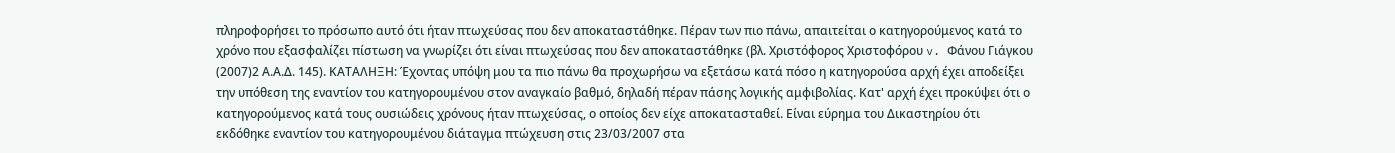πληροφορήσει το πρόσωπο αυτό ότι ήταν πτωχεύσας που δεν αποκαταστάθηκε. Πέραν των πιο πάνω, απαιτείται ο κατηγορούμενος κατά το χρόνο που εξασφαλίζει πίστωση να γνωρίζει ότι είναι πτωχεύσας που δεν αποκαταστάθηκε (βλ. Χριστόφορος Χριστοφόρου v. Φάνου Γιάγκου
(2007)2 Α.Α.Δ. 145). ΚΑΤΑΛΗΞΗ: Έχοντας υπόψη μου τα πιο πάνω θα προχωρήσω να εξετάσω κατά πόσο η κατηγορούσα αρχή έχει αποδείξει την υπόθεση της εναντίον του κατηγορουμένου στον αναγκαίο βαθμό, δηλαδή πέραν πάσης λογικής αμφιβολίας. Κατ' αρχή έχει προκύψει ότι ο κατηγορούμενος κατά τους ουσιώδεις χρόνους ήταν πτωχεύσας, ο οποίος δεν είχε αποκατασταθεί. Είναι εύρημα του Δικαστηρίου ότι εκδόθηκε εναντίον του κατηγορουμένου διάταγμα πτώχευση στις 23/03/2007 στα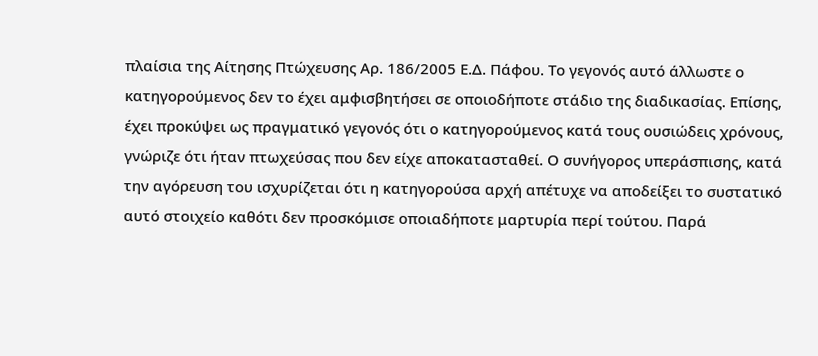πλαίσια της Αίτησης Πτώχευσης Αρ. 186/2005 Ε.Δ. Πάφου. Το γεγονός αυτό άλλωστε ο κατηγορούμενος δεν το έχει αμφισβητήσει σε οποιοδήποτε στάδιο της διαδικασίας. Επίσης, έχει προκύψει ως πραγματικό γεγονός ότι ο κατηγορούμενος κατά τους ουσιώδεις χρόνους, γνώριζε ότι ήταν πτωχεύσας που δεν είχε αποκατασταθεί. Ο συνήγορος υπεράσπισης, κατά την αγόρευση του ισχυρίζεται ότι η κατηγορούσα αρχή απέτυχε να αποδείξει το συστατικό αυτό στοιχείο καθότι δεν προσκόμισε οποιαδήποτε μαρτυρία περί τούτου. Παρά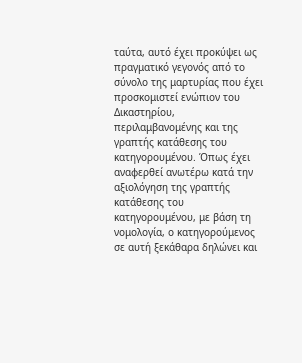ταύτα, αυτό έχει προκύψει ως πραγματικό γεγονός από το σύνολο της μαρτυρίας που έχει προσκομιστεί ενώπιον του Δικαστηρίου, περιλαμβανομένης και της γραπτής κατάθεσης του κατηγορουμένου. Όπως έχει αναφερθεί ανωτέρω κατά την αξιολόγηση της γραπτής κατάθεσης του κατηγορουμένου, με βάση τη νομολογία, ο κατηγορούμενος σε αυτή ξεκάθαρα δηλώνει και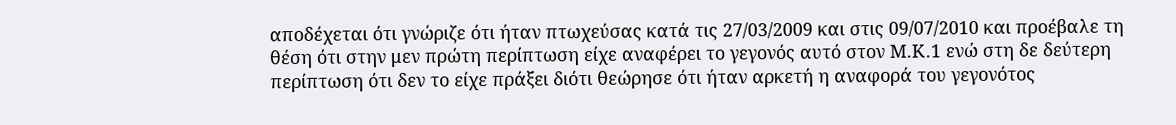αποδέχεται ότι γνώριζε ότι ήταν πτωχεύσας κατά τις 27/03/2009 και στις 09/07/2010 και προέβαλε τη θέση ότι στην μεν πρώτη περίπτωση είχε αναφέρει το γεγονός αυτό στον Μ.Κ.1 ενώ στη δε δεύτερη περίπτωση ότι δεν το είχε πράξει διότι θεώρησε ότι ήταν αρκετή η αναφορά του γεγονότος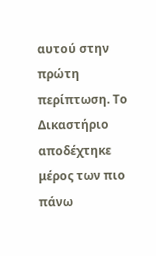αυτού στην πρώτη περίπτωση. Το Δικαστήριο αποδέχτηκε μέρος των πιο πάνω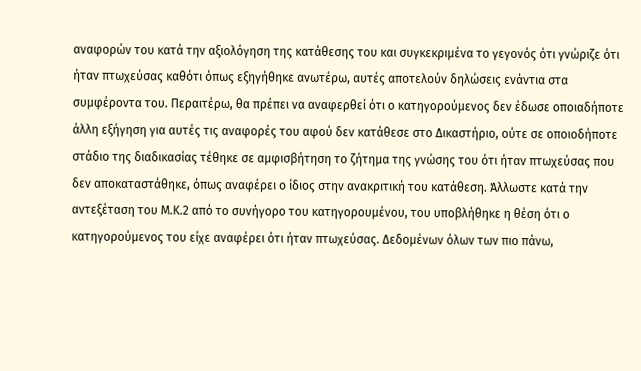αναφορών του κατά την αξιολόγηση της κατάθεσης του και συγκεκριμένα το γεγονός ότι γνώριζε ότι ήταν πτωχεύσας καθότι όπως εξηγήθηκε ανωτέρω, αυτές αποτελούν δηλώσεις ενάντια στα συμφέροντα του. Περαιτέρω, θα πρέπει να αναφερθεί ότι ο κατηγορούμενος δεν έδωσε οποιαδήποτε άλλη εξήγηση για αυτές τις αναφορές του αφού δεν κατάθεσε στο Δικαστήριο, ούτε σε οποιοδήποτε στάδιο της διαδικασίας τέθηκε σε αμφισβήτηση το ζήτημα της γνώσης του ότι ήταν πτωχεύσας που δεν αποκαταστάθηκε, όπως αναφέρει ο ίδιος στην ανακριτική του κατάθεση. Άλλωστε κατά την αντεξέταση του Μ.Κ.2 από το συνήγορο του κατηγορουμένου, του υποβλήθηκε η θέση ότι ο κατηγορούμενος του είχε αναφέρει ότι ήταν πτωχεύσας. Δεδομένων όλων των πιο πάνω,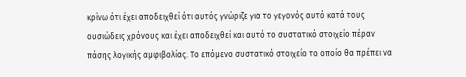κρίνω ότι έχει αποδειχθεί ότι αυτός γνώριζε για το γεγονός αυτό κατά τους ουσιώδεις χρόνους και έχει αποδειχθεί και αυτό το συστατικό στοιχείο πέραν πάσης λογικής αμφιβολίας. Το επόμενο συστατικό στοιχείο το οποίο θα πρέπει να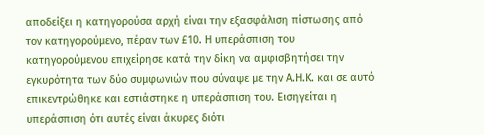αποδείξει η κατηγορούσα αρχή είναι την εξασφάλιση πίστωσης από τον κατηγορούμενο, πέραν των £10. Η υπεράσπιση του κατηγορούμενου επιχείρησε κατά την δίκη να αμφισβητήσει την εγκυρότητα των δύο συμφωνιών που σύναψε με την Α.Η.Κ. και σε αυτό επικεντρώθηκε και εστιάστηκε η υπεράσπιση του. Εισηγείται η υπεράσπιση ότι αυτές είναι άκυρες διότι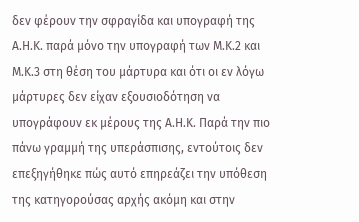δεν φέρουν την σφραγίδα και υπογραφή της Α.Η.Κ. παρά μόνο την υπογραφή των Μ.Κ.2 και Μ.Κ.3 στη θέση του μάρτυρα και ότι οι εν λόγω μάρτυρες δεν είχαν εξουσιοδότηση να υπογράφουν εκ μέρους της Α.Η.Κ. Παρά την πιο πάνω γραμμή της υπεράσπισης, εντούτοις δεν επεξηγήθηκε πώς αυτό επηρεάζει την υπόθεση της κατηγορούσας αρχής ακόμη και στην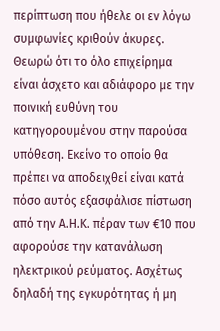περίπτωση που ήθελε οι εν λόγω συμφωνίες κριθούν άκυρες. Θεωρώ ότι το όλο επιχείρημα είναι άσχετο και αδιάφορο με την ποινική ευθύνη του κατηγορουμένου στην παρούσα υπόθεση. Εκείνο το οποίο θα πρέπει να αποδειχθεί είναι κατά πόσο αυτός εξασφάλισε πίστωση από την Α.Η.Κ. πέραν των €10 που αφορούσε την κατανάλωση ηλεκτρικού ρεύματος. Ασχέτως δηλαδή της εγκυρότητας ή μη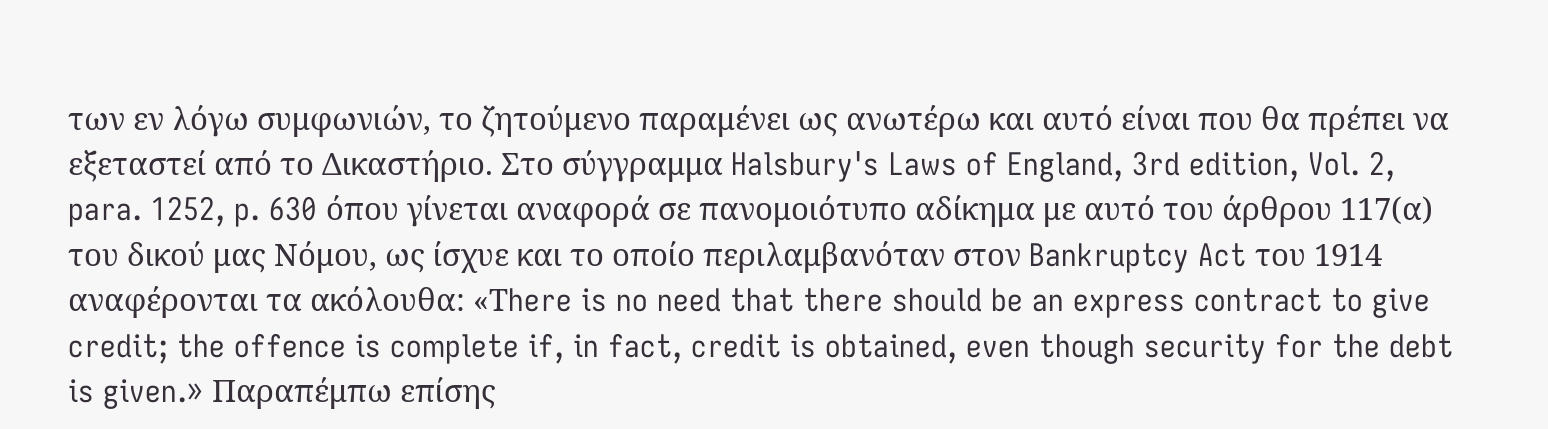των εν λόγω συμφωνιών, το ζητούμενο παραμένει ως ανωτέρω και αυτό είναι που θα πρέπει να εξεταστεί από το Δικαστήριο. Στο σύγγραμμα Halsbury's Laws of England, 3rd edition, Vol. 2, para. 1252, p. 630 όπου γίνεται αναφορά σε πανομοιότυπο αδίκημα με αυτό του άρθρου 117(α) του δικού μας Νόμου, ως ίσχυε και το οποίο περιλαμβανόταν στον Bankruptcy Act του 1914 αναφέρονται τα ακόλουθα: «Τhere is no need that there should be an express contract to give credit; the offence is complete if, in fact, credit is obtained, even though security for the debt is given.» Παραπέμπω επίσης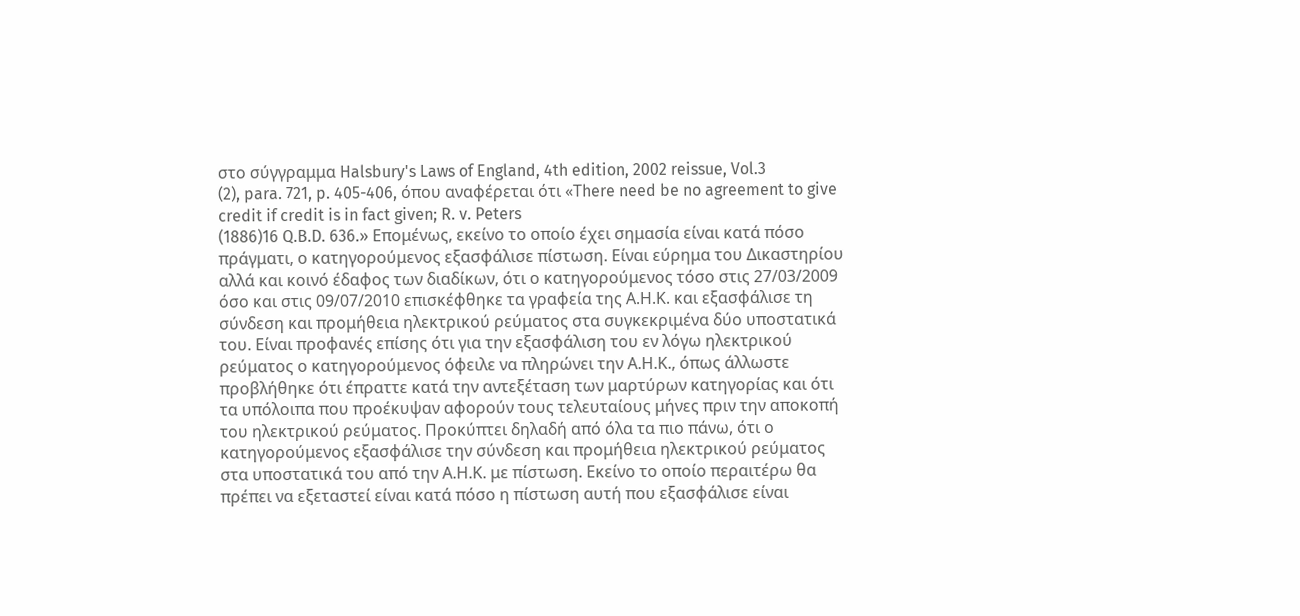στο σύγγραμμα Halsbury's Laws of England, 4th edition, 2002 reissue, Vol.3
(2), para. 721, p. 405-406, όπου αναφέρεται ότι «Τhere need be no agreement to give credit if credit is in fact given; R. v. Peters
(1886)16 Q.B.D. 636.» Eπομένως, εκείνο το οποίο έχει σημασία είναι κατά πόσο πράγματι, ο κατηγορούμενος εξασφάλισε πίστωση. Είναι εύρημα του Δικαστηρίου αλλά και κοινό έδαφος των διαδίκων, ότι ο κατηγορούμενος τόσο στις 27/03/2009 όσο και στις 09/07/2010 επισκέφθηκε τα γραφεία της Α.Η.Κ. και εξασφάλισε τη σύνδεση και προμήθεια ηλεκτρικού ρεύματος στα συγκεκριμένα δύο υποστατικά του. Είναι προφανές επίσης ότι για την εξασφάλιση του εν λόγω ηλεκτρικού ρεύματος ο κατηγορούμενος όφειλε να πληρώνει την Α.Η.Κ., όπως άλλωστε προβλήθηκε ότι έπραττε κατά την αντεξέταση των μαρτύρων κατηγορίας και ότι τα υπόλοιπα που προέκυψαν αφορούν τους τελευταίους μήνες πριν την αποκοπή του ηλεκτρικού ρεύματος. Προκύπτει δηλαδή από όλα τα πιο πάνω, ότι ο κατηγορούμενος εξασφάλισε την σύνδεση και προμήθεια ηλεκτρικού ρεύματος στα υποστατικά του από την Α.Η.Κ. με πίστωση. Εκείνο το οποίο περαιτέρω θα πρέπει να εξεταστεί είναι κατά πόσο η πίστωση αυτή που εξασφάλισε είναι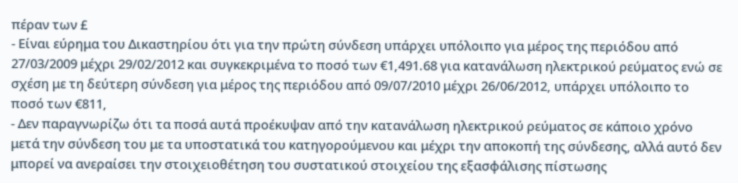πέραν των £
- Είναι εύρημα του Δικαστηρίου ότι για την πρώτη σύνδεση υπάρχει υπόλοιπο για μέρος της περιόδου από 27/03/2009 μέχρι 29/02/2012 και συγκεκριμένα το ποσό των €1,491.68 για κατανάλωση ηλεκτρικού ρεύματος ενώ σε σχέση με τη δεύτερη σύνδεση για μέρος της περιόδου από 09/07/2010 μέχρι 26/06/2012, υπάρχει υπόλοιπο το ποσό των €811,
- Δεν παραγνωρίζω ότι τα ποσά αυτά προέκυψαν από την κατανάλωση ηλεκτρικού ρεύματος σε κάποιο χρόνο μετά την σύνδεση του με τα υποστατικά του κατηγορούμενου και μέχρι την αποκοπή της σύνδεσης, αλλά αυτό δεν μπορεί να ανεραίσει την στοιχειοθέτηση του συστατικού στοιχείου της εξασφάλισης πίστωσης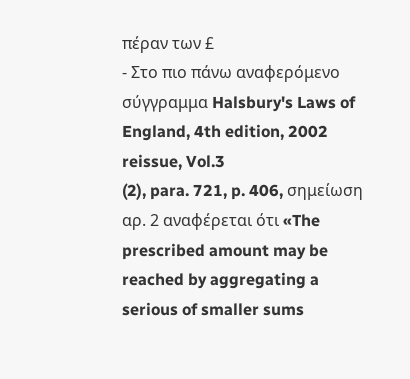πέραν των £
- Στο πιο πάνω αναφερόμενο σύγγραμμα Halsbury's Laws of England, 4th edition, 2002 reissue, Vol.3
(2), para. 721, p. 406, σημείωση αρ. 2 αναφέρεται ότι «The prescribed amount may be reached by aggregating a serious of smaller sums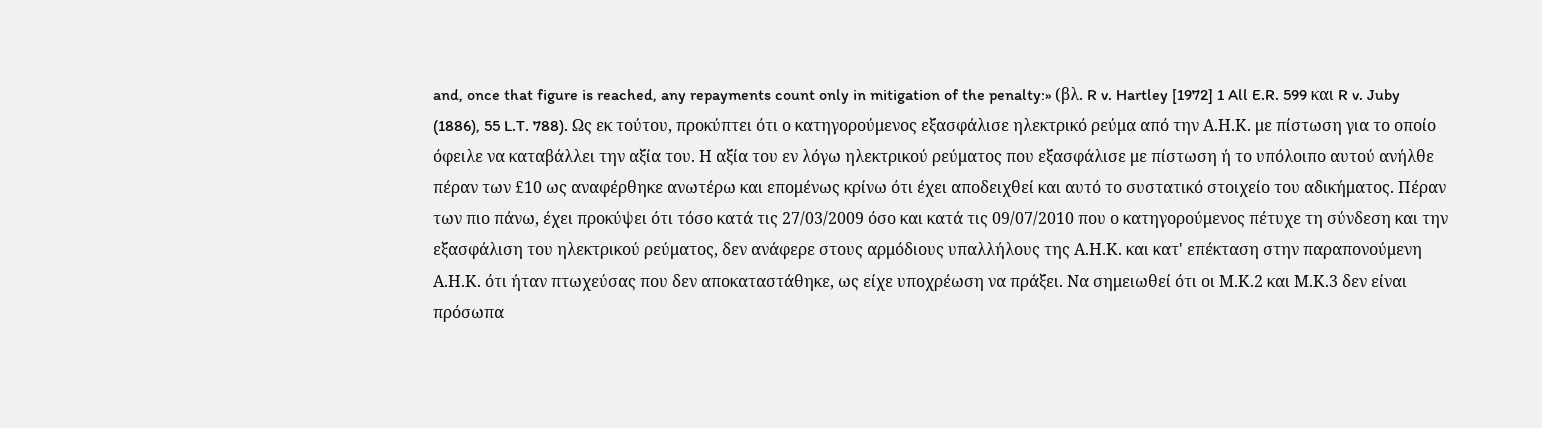and, once that figure is reached, any repayments count only in mitigation of the penalty:» (βλ. R v. Hartley [1972] 1 All E.R. 599 και R v. Juby
(1886), 55 L.T. 788). Ως εκ τούτου, προκύπτει ότι ο κατηγορούμενος εξασφάλισε ηλεκτρικό ρεύμα από την Α.Η.Κ. με πίστωση για το οποίο όφειλε να καταβάλλει την αξία του. Η αξία του εν λόγω ηλεκτρικού ρεύματος που εξασφάλισε με πίστωση ή το υπόλοιπο αυτού ανήλθε πέραν των £10 ως αναφέρθηκε ανωτέρω και επομένως κρίνω ότι έχει αποδειχθεί και αυτό το συστατικό στοιχείο του αδικήματος. Πέραν των πιο πάνω, έχει προκύψει ότι τόσο κατά τις 27/03/2009 όσο και κατά τις 09/07/2010 που ο κατηγορούμενος πέτυχε τη σύνδεση και την εξασφάλιση του ηλεκτρικού ρεύματος, δεν ανάφερε στους αρμόδιους υπαλλήλους της Α.Η.Κ. και κατ' επέκταση στην παραπονούμενη Α.Η.Κ. ότι ήταν πτωχεύσας που δεν αποκαταστάθηκε, ως είχε υποχρέωση να πράξει. Να σημειωθεί ότι οι Μ.Κ.2 και Μ.Κ.3 δεν είναι πρόσωπα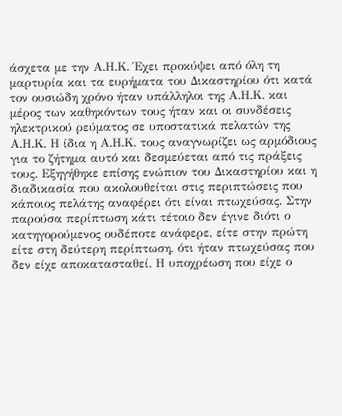άσχετα με την Α.Η.Κ. Έχει προκύψει από όλη τη μαρτυρία και τα ευρήματα του Δικαστηρίου ότι κατά τον ουσιώδη χρόνο ήταν υπάλληλοι της Α.Η.Κ. και μέρος των καθηκόντων τους ήταν και οι συνδέσεις ηλεκτρικού ρεύματος σε υποστατικά πελατών της Α.Η.Κ. Η ίδια η Α.Η.Κ. τους αναγνωρίζει ως αρμόδιους για το ζήτημα αυτό και δεσμεύεται από τις πράξεις τους. Εξηγήθηκε επίσης ενώπιον του Δικαστηρίου και η διαδικασία που ακολουθείται στις περιπτώσεις που κάποιος πελάτης αναφέρει ότι είναι πτωχεύσας. Στην παρούσα περίπτωση κάτι τέτοιο δεν έγινε διότι ο κατηγορούμενος ουδέποτε ανάφερε, είτε στην πρώτη είτε στη δεύτερη περίπτωση, ότι ήταν πτωχεύσας που δεν είχε αποκατασταθεί. Η υποχρέωση που είχε ο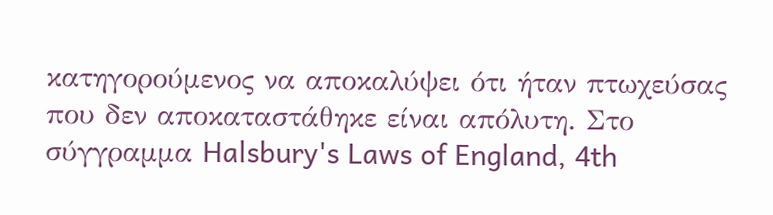κατηγορούμενος να αποκαλύψει ότι ήταν πτωχεύσας που δεν αποκαταστάθηκε είναι απόλυτη. Στο σύγγραμμα Halsbury's Laws of England, 4th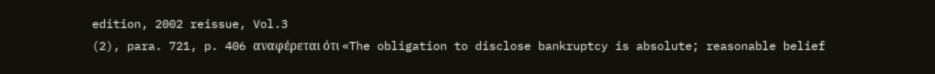edition, 2002 reissue, Vol.3
(2), para. 721, p. 406 αναφέρεται ότι «The obligation to disclose bankruptcy is absolute; reasonable belief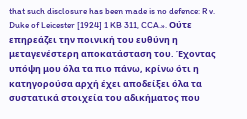that such disclosure has been made is no defence: R v. Duke of Leicester [1924] 1 KB 311, CCA.». Ούτε επηρεάζει την ποινική του ευθύνη η μεταγενέστερη αποκατάσταση του. Έχοντας υπόψη μου όλα τα πιο πάνω, κρίνω ότι η κατηγορούσα αρχή έχει αποδείξει όλα τα συστατικά στοιχεία του αδικήματος που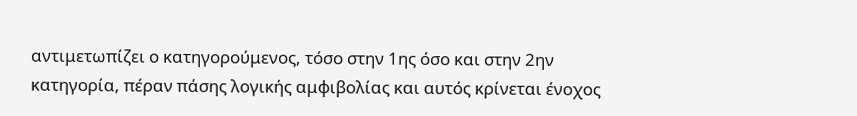αντιμετωπίζει ο κατηγορούμενος, τόσο στην 1ης όσο και στην 2ην κατηγορία, πέραν πάσης λογικής αμφιβολίας και αυτός κρίνεται ένοχος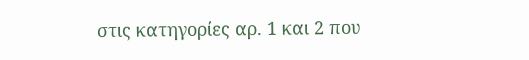στις κατηγορίες αρ. 1 και 2 που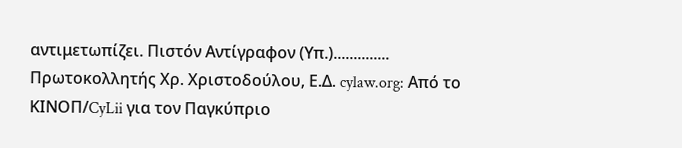αντιμετωπίζει. Πιστόν Αντίγραφον (Υπ.).............. Πρωτοκολλητής Χρ. Χριστοδούλου, Ε.Δ. cylaw.org: Από το ΚΙΝOΠ/CyLii για τον Παγκύπριο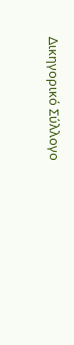Δικηγορικό Σύλλογο